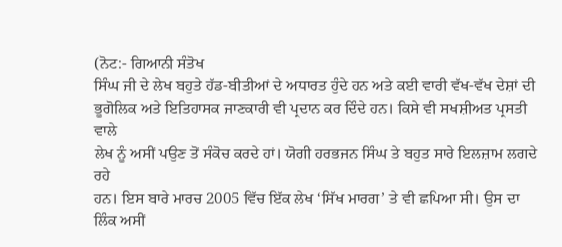(ਨੋਟ:- ਗਿਆਨੀ ਸੰਤੋਖ
ਸਿੰਘ ਜੀ ਦੇ ਲੇਖ ਬਹੁਤੇ ਹੱਡ-ਬੀਤੀਆਂ ਦੇ ਅਧਾਰਤ ਹੁੰਦੇ ਹਨ ਅਤੇ ਕਈ ਵਾਰੀ ਵੱਖ-ਵੱਖ ਦੇਸ਼ਾਂ ਦੀ
ਭੂਗੋਲਿਕ ਅਤੇ ਇਤਿਹਾਸਕ ਜਾਣਕਾਰੀ ਵੀ ਪ੍ਰਦਾਨ ਕਰ ਦਿੰਦੇ ਹਨ। ਕਿਸੇ ਵੀ ਸਖਸ਼ੀਅਤ ਪ੍ਰਸਤੀ ਵਾਲੇ
ਲੇਖ ਨੂੰ ਅਸੀਂ ਪਉਣ ਤੋਂ ਸੰਕੋਚ ਕਰਦੇ ਹਾਂ। ਯੋਗੀ ਹਰਭਜਨ ਸਿੰਘ ਤੇ ਬਹੁਤ ਸਾਰੇ ਇਲਜ਼ਾਮ ਲਗਦੇ ਰਹੇ
ਹਨ। ਇਸ ਬਾਰੇ ਮਾਰਚ 2005 ਵਿੱਚ ਇੱਕ ਲੇਖ ‘ਸਿੱਖ ਮਾਰਗ’ ਤੇ ਵੀ ਛਪਿਆ ਸੀ। ਉਸ ਦਾ ਲਿੰਕ ਅਸੀਂ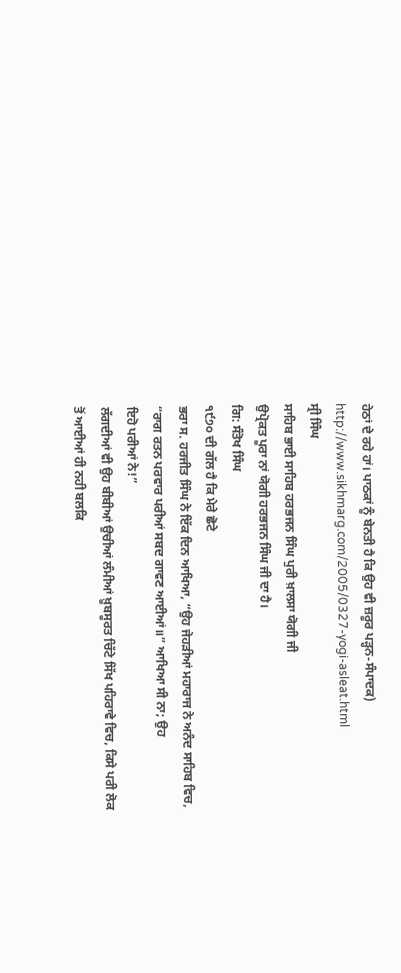ਹੇਠਾਂ ਦੇ ਰਹੇ ਹਾਂ। ਪਾਠਕਾਂ ਨੂੰ ਬੇਨਤੀ ਹੈ ਕਿ ਉਹ ਵੀ ਜ਼ਰੂਰ ਪੜ੍ਹਨ-ਸੰਪਾਦਕ)
http://www.sikhmarg.com/2005/0327-yogi-asleat.html
ਸ੍ਰੀ ਸਿੰਘ
ਸਾਹਿਬ ਭਾਈ ਸਾਹਿਬ ਹਰਭਜਨ ਸਿੰਘ ਪੁਰੀ ਖ਼ਾਲਸਾ ਯੋਗੀ ਜੀ
ਉਪ੍ਰੋਕਤ ਪੂਰਾ ਨਾਂ ਯੋਗੀ ਹਰਭਜਨ ਸਿੰਘ ਜੀ ਦਾ ਹੈ।
ਗਿ: ਸੰਤੋਖ ਸਿੰਘ
੧੯੭੦ ਦੀ ਗੱਲ ਹੈ ਕਿ ਮੇਰੇ ਛੋਟੇ
ਭਰਾ ਸ. ਹਰਜੀਤ ਸਿੰਘ ਨੇ ਇੱਕ ਦਿਨ ਆਖਿਆ, “ਉਹ ਜੇਹੜੀਆਂ ਮਹਾਰਾਜ ਨੇ ਅਨੰਦ ਸਾਹਿਬ ਵਿਚ,
“ਰਾਗ ਰਤਨ ਪਰਵਾਰ ਪਰੀਆਂ ਸਬਦ ਗਾਵਣ ਆਈਆਂ॥” ਆਖਿਆ ਸੀ ਨਾ; ਉਹ
ਇਹੋ ਪਰੀਆਂ ਨੇ!”
ਲੱਗਦੀਆਂ ਵੀ ਉਹ ਬੀਬੀਆਂ ਉਚੀਆਂ ਲੰਮੀਆਂ ਖ਼ੂਬਸੂਰਤ ਚਿੱਟੇ ਸਿੱਖ ਪਹਿਰਾਵੇ ਵਿਚ, ਕਿਸੇ ਪਰੀ ਲੋਕ
ਤੋਂ ਆਈਆਂ ਹੀ ਨਹੀ ਬਲਕਿ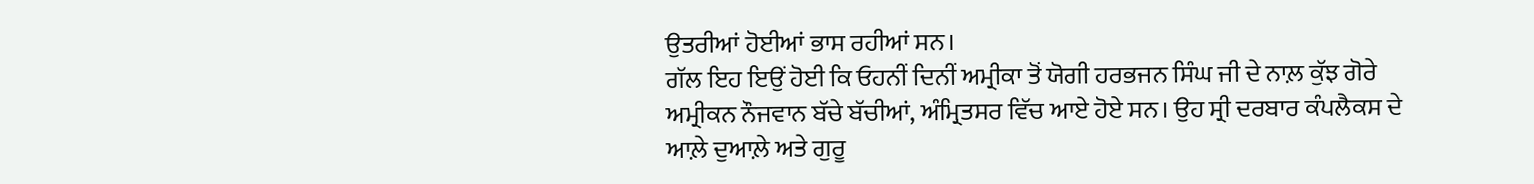ਉਤਰੀਆਂ ਹੋਈਆਂ ਭਾਸ ਰਹੀਆਂ ਸਨ।
ਗੱਲ ਇਹ ਇਉਂ ਹੋਈ ਕਿ ਓਹਨੀਂ ਦਿਨੀਂ ਅਮ੍ਰੀਕਾ ਤੋਂ ਯੋਗੀ ਹਰਭਜਨ ਸਿੰਘ ਜੀ ਦੇ ਨਾਲ਼ ਕੁੱਝ ਗੋਰੇ
ਅਮ੍ਰੀਕਨ ਨੌਜਵਾਨ ਬੱਚੇ ਬੱਚੀਆਂ, ਅੰਮ੍ਰਿਤਸਰ ਵਿੱਚ ਆਏ ਹੋਏ ਸਨ। ਉਹ ਸ੍ਰੀ ਦਰਬਾਰ ਕੰਪਲੈਕਸ ਦੇ
ਆਲ਼ੇ ਦੁਆਲ਼ੇ ਅਤੇ ਗੁਰੂ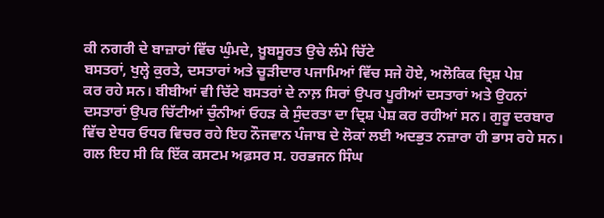ਕੀ ਨਗਰੀ ਦੇ ਬਾਜ਼ਾਰਾਂ ਵਿੱਚ ਘੁੰਮਦੇ, ਖ਼ੂਬਸੂਰਤ ਉਚੇ ਲੰਮੇ ਚਿੱਟੇ
ਬਸਤਰਾਂ, ਖੁਲ੍ਹੇ ਕੁਰਤੇ, ਦਸਤਾਰਾਂ ਅਤੇ ਚੂੜੀਦਾਰ ਪਜਾਮਿਆਂ ਵਿੱਚ ਸਜੇ ਹੋਏ, ਅਲੋਕਿਕ ਦ੍ਰਿਸ਼ ਪੇਸ਼
ਕਰ ਰਹੇ ਸਨ। ਬੀਬੀਆਂ ਵੀ ਚਿੱਟੇ ਬਸਤਰਾਂ ਦੇ ਨਾਲ਼ ਸਿਰਾਂ ਉਪਰ ਪੂਰੀਆਂ ਦਸਤਾਰਾਂ ਅਤੇ ਉਹਨਾਂ
ਦਸਤਾਰਾਂ ਉਪਰ ਚਿੱਟੀਆਂ ਚੁੰਨੀਆਂ ਓਹੜ ਕੇ ਸੁੰਦਰਤਾ ਦਾ ਦ੍ਰਿਸ਼ ਪੇਸ਼ ਕਰ ਰਹੀਆਂ ਸਨ। ਗੁਰੂ ਦਰਬਾਰ
ਵਿੱਚ ਏਧਰ ਓਧਰ ਵਿਚਰ ਰਹੇ ਇਹ ਨੌਜਵਾਨ ਪੰਜਾਬ ਦੇ ਲੋਕਾਂ ਲਈ ਅਦਭੁਤ ਨਜ਼ਾਰਾ ਹੀ ਭਾਸ ਰਹੇ ਸਨ।
ਗਲ ਇਹ ਸੀ ਕਿ ਇੱਕ ਕਸਟਮ ਅਫ਼ਸਰ ਸ. ਹਰਭਜਨ ਸਿੰਘ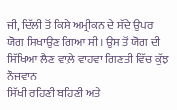ਜੀ, ਦਿੱਲੀ ਤੋਂ ਕਿਸੇ ਅਮ੍ਰੀਕਨ ਦੇ ਸੱਦੇ ਉਪਰ
ਯੋਗ ਸਿਖਾਉਣ ਗਿਆ ਸੀ। ਉਸ ਤੋਂ ਯੋਗ ਦੀ ਸਿੱਖਿਆ ਲੈਣ ਵਾਲ਼ੇ ਵਾਹਵਾ ਗਿਣਤੀ ਵਿੱਚ ਕੁੱਝ ਨੌਜਵਾਨ
ਸਿੱਖੀ ਰਹਿਣੀ ਬਹਿਣੀ ਅਤੇ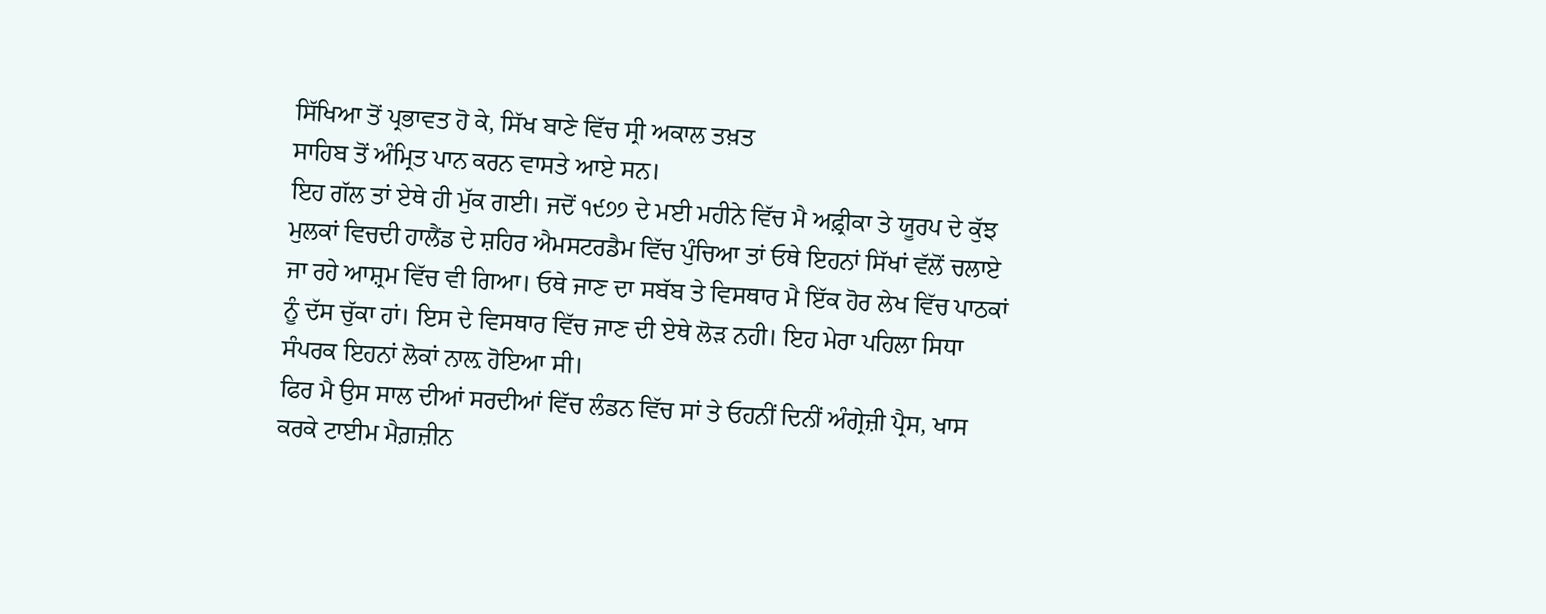ਸਿੱਖਿਆ ਤੋਂ ਪ੍ਰਭਾਵਤ ਹੋ ਕੇ, ਸਿੱਖ ਬਾਣੇ ਵਿੱਚ ਸ੍ਰੀ ਅਕਾਲ ਤਖ਼ਤ
ਸਾਹਿਬ ਤੋਂ ਅੰਮ੍ਰਿਤ ਪਾਨ ਕਰਨ ਵਾਸਤੇ ਆਏ ਸਨ।
ਇਹ ਗੱਲ ਤਾਂ ਏਥੇ ਹੀ ਮੁੱਕ ਗਈ। ਜਦੋਂ ੧੯੭੭ ਦੇ ਮਈ ਮਹੀਨੇ ਵਿੱਚ ਮੈ ਅਫ਼੍ਰੀਕਾ ਤੇ ਯੂਰਪ ਦੇ ਕੁੱਝ
ਮੁਲਕਾਂ ਵਿਚਦੀ ਹਾਲੈਂਡ ਦੇ ਸ਼ਹਿਰ ਐਮਸਟਰਡੈਮ ਵਿੱਚ ਪੁੰਚਿਆ ਤਾਂ ਓਥੇ ਇਹਨਾਂ ਸਿੱਖਾਂ ਵੱਲੋਂ ਚਲਾਏ
ਜਾ ਰਹੇ ਆਸ਼੍ਰਮ ਵਿੱਚ ਵੀ ਗਿਆ। ਓਥੇ ਜਾਣ ਦਾ ਸਬੱਬ ਤੇ ਵਿਸਥਾਰ ਮੈ ਇੱਕ ਹੋਰ ਲੇਖ ਵਿੱਚ ਪਾਠਕਾਂ
ਨੂੰ ਦੱਸ ਚੁੱਕਾ ਹਾਂ। ਇਸ ਦੇ ਵਿਸਥਾਰ ਵਿੱਚ ਜਾਣ ਦੀ ਏਥੇ ਲੋੜ ਨਹੀ। ਇਹ ਮੇਰਾ ਪਹਿਲਾ ਸਿਧਾ
ਸੰਪਰਕ ਇਹਨਾਂ ਲੋਕਾਂ ਨਾਲ਼ ਹੋਇਆ ਸੀ।
ਫਿਰ ਮੈ ਉਸ ਸਾਲ ਦੀਆਂ ਸਰਦੀਆਂ ਵਿੱਚ ਲੰਡਨ ਵਿੱਚ ਸਾਂ ਤੇ ਓਹਨੀਂ ਦਿਨੀਂ ਅੰਗ੍ਰੇਜ਼ੀ ਪ੍ਰੈਸ, ਖਾਸ
ਕਰਕੇ ਟਾਈਮ ਮੈਗ਼ਜ਼ੀਨ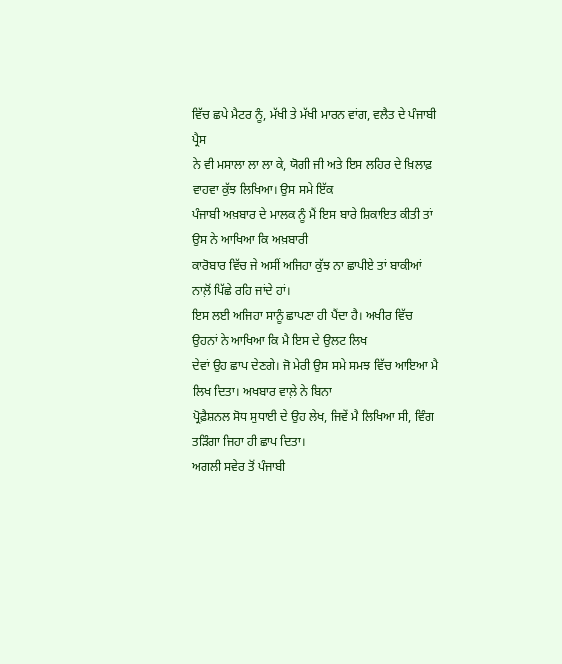ਵਿੱਚ ਛਪੇ ਮੈਟਰ ਨੂੰ, ਮੱਖੀ ਤੇ ਮੱਖੀ ਮਾਰਨ ਵਾਂਗ, ਵਲੈਤ ਦੇ ਪੰਜਾਬੀ ਪ੍ਰੈਸ
ਨੇ ਵੀ ਮਸਾਲਾ ਲਾ ਲਾ ਕੇ, ਯੋਗੀ ਜੀ ਅਤੇ ਇਸ ਲਹਿਰ ਦੇ ਖ਼ਿਲਾਫ਼ ਵਾਹਵਾ ਕੁੱਝ ਲਿਖਿਆ। ਉਸ ਸਮੇ ਇੱਕ
ਪੰਜਾਬੀ ਅਖ਼ਬਾਰ ਦੇ ਮਾਲਕ ਨੂੰ ਮੈਂ ਇਸ ਬਾਰੇ ਸ਼ਿਕਾਇਤ ਕੀਤੀ ਤਾਂ ਉਸ ਨੇ ਆਖਿਆ ਕਿ ਅਖ਼ਬਾਰੀ
ਕਾਰੋਬਾਰ ਵਿੱਚ ਜੇ ਅਸੀਂ ਅਜਿਹਾ ਕੁੱਝ ਨਾ ਛਾਪੀਏ ਤਾਂ ਬਾਕੀਆਂ ਨਾਲ਼ੋਂ ਪਿੱਛੇ ਰਹਿ ਜਾਂਦੇ ਹਾਂ।
ਇਸ ਲਈ ਅਜਿਹਾ ਸਾਨੂੰ ਛਾਪਣਾ ਹੀ ਪੈਂਦਾ ਹੈ। ਅਖੀਰ ਵਿੱਚ ਉਹਨਾਂ ਨੇ ਆਖਿਆ ਕਿ ਮੈ ਇਸ ਦੇ ਉਲਟ ਲਿਖ
ਦੇਵਾਂ ਉਹ ਛਾਪ ਦੇਣਗੇ। ਜੋ ਮੇਰੀ ਉਸ ਸਮੇ ਸਮਝ ਵਿੱਚ ਆਇਆ ਮੈ ਲਿਖ ਦਿਤਾ। ਅਖਬਾਰ ਵਾਲ਼ੇ ਨੇ ਬਿਨਾ
ਪ੍ਰੋਫ਼ੈਸ਼ਨਲ ਸੋਧ ਸੁਧਾਈ ਦੇ ਉਹ ਲੇਖ, ਜਿਵੇਂ ਮੈ ਲਿਖਿਆ ਸੀ, ਵਿੰਗ ਤੜਿੰਗਾ ਜਿਹਾ ਹੀ ਛਾਪ ਦਿਤਾ।
ਅਗਲੀ ਸਵੇਰ ਤੋਂ ਪੰਜਾਬੀ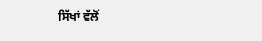ਸਿੱਖਾਂ ਵੱਲੋਂ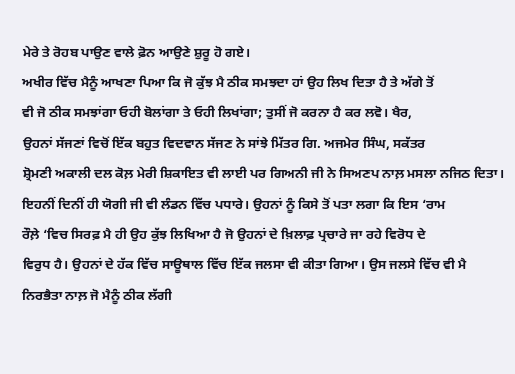ਮੇਰੇ ਤੇ ਰੋਹਬ ਪਾਉਣ ਵਾਲੇ ਫ਼ੋਨ ਆਉਣੇ ਸ਼ੁਰੂ ਹੋ ਗਏ।
ਅਖੀਰ ਵਿੱਚ ਮੈਨੂੰ ਆਖਣਾ ਪਿਆ ਕਿ ਜੋ ਕੁੱਝ ਮੈ ਠੀਕ ਸਮਝਦਾ ਹਾਂ ਉਹ ਲਿਖ ਦਿਤਾ ਹੈ ਤੇ ਅੱਗੇ ਤੋਂ
ਵੀ ਜੋ ਠੀਕ ਸਮਝਾਂਗਾ ਓਹੀ ਬੋਲਾਂਗਾ ਤੇ ਓਹੀ ਲਿਖਾਂਗਾ; ਤੁਸੀਂ ਜੋ ਕਰਨਾ ਹੈ ਕਰ ਲਵੋ। ਖੈਰ,
ਉਹਨਾਂ ਸੱਜਣਾਂ ਵਿਚੋਂ ਇੱਕ ਬਹੁਤ ਵਿਦਵਾਨ ਸੱਜਣ ਨੇ ਸਾਂਝੇ ਮਿੱਤਰ ਗਿ. ਅਜਮੇਰ ਸਿੰਘ, ਸਕੱਤਰ
ਸ਼੍ਰੋਮਣੀ ਅਕਾਲੀ ਦਲ ਕੋਲ਼ ਮੇਰੀ ਸ਼ਿਕਾਇਤ ਵੀ ਲਾਈ ਪਰ ਗਿਅਨੀ ਜੀ ਨੇ ਸਿਅਣਪ ਨਾਲ਼ ਮਸਲਾ ਨਜਿਠ ਦਿਤਾ।
ਇਹਨੀਂ ਦਿਨੀਂ ਹੀ ਯੋਗੀ ਜੀ ਵੀ ਲੰਡਨ ਵਿੱਚ ਪਧਾਰੇ। ਉਹਨਾਂ ਨੂੰ ਕਿਸੇ ਤੋਂ ਪਤਾ ਲਗਾ ਕਿ ਇਸ ‘ਰਾਮ
ਰੌਲ਼ੇ ‘ਵਿਚ ਸਿਰਫ਼ ਮੈ ਹੀ ਉਹ ਕੁੱਝ ਲਿਖਿਆ ਹੈ ਜੋ ਉਹਨਾਂ ਦੇ ਖ਼ਿਲਾਫ਼ ਪ੍ਰਚਾਰੇ ਜਾ ਰਹੇ ਵਿਰੋਧ ਦੇ
ਵਿਰੁਧ ਹੈ। ਉਹਨਾਂ ਦੇ ਹੱਕ ਵਿੱਚ ਸਾਊਥਾਲ ਵਿੱਚ ਇੱਕ ਜਲਸਾ ਵੀ ਕੀਤਾ ਗਿਆ। ਉਸ ਜਲਸੇ ਵਿੱਚ ਵੀ ਮੈ
ਨਿਰਭੈਤਾ ਨਾਲ਼ ਜੋ ਮੈਨੂੰ ਠੀਕ ਲੱਗੀ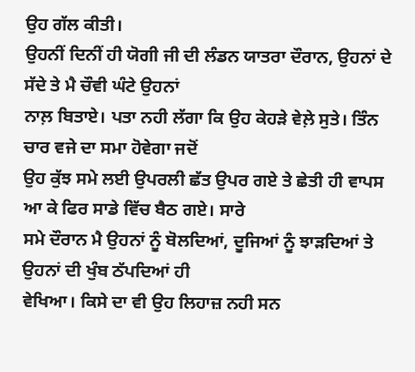ਉਹ ਗੱਲ ਕੀਤੀ।
ਉਹਨੀਂ ਦਿਨੀਂ ਹੀ ਯੋਗੀ ਜੀ ਦੀ ਲੰਡਨ ਯਾਤਰਾ ਦੌਰਾਨ, ਉਹਨਾਂ ਦੇ ਸੱਦੇ ਤੇ ਮੈ ਚੌਵੀ ਘੰਟੇ ਉਹਨਾਂ
ਨਾਲ਼ ਬਿਤਾਏ। ਪਤਾ ਨਹੀ ਲੱਗਾ ਕਿ ਉਹ ਕੇਹੜੇ ਵੇਲ਼ੇ ਸੁਤੇ। ਤਿੰਨ ਚਾਰ ਵਜੇ ਦਾ ਸਮਾ ਹੋਵੇਗਾ ਜਦੋਂ
ਉਹ ਕੁੱਝ ਸਮੇ ਲਈ ਉਪਰਲੀ ਛੱਤ ਉਪਰ ਗਏ ਤੇ ਛੇਤੀ ਹੀ ਵਾਪਸ ਆ ਕੇ ਫਿਰ ਸਾਡੇ ਵਿੱਚ ਬੈਠ ਗਏ। ਸਾਰੇ
ਸਮੇ ਦੌਰਾਨ ਮੈ ਉਹਨਾਂ ਨੂੰ ਬੋਲਦਿਆਂ, ਦੂਜਿਆਂ ਨੂੰ ਝਾੜਦਿਆਂ ਤੇ ਉਹਨਾਂ ਦੀ ਖੁੰਬ ਠੱਪਦਿਆਂ ਹੀ
ਵੇਖਿਆ। ਕਿਸੇ ਦਾ ਵੀ ਉਹ ਲਿਹਾਜ਼ ਨਹੀ ਸਨ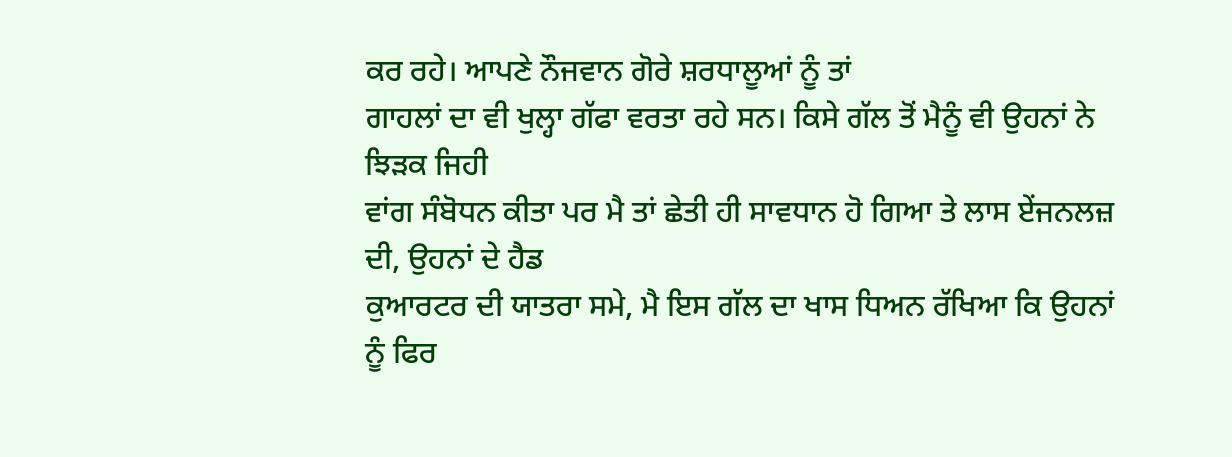ਕਰ ਰਹੇ। ਆਪਣੇ ਨੌਜਵਾਨ ਗੋਰੇ ਸ਼ਰਧਾਲੂਆਂ ਨੂੰ ਤਾਂ
ਗਾਹਲਾਂ ਦਾ ਵੀ ਖੁਲ੍ਹਾ ਗੱਫਾ ਵਰਤਾ ਰਹੇ ਸਨ। ਕਿਸੇ ਗੱਲ ਤੋਂ ਮੈਨੂੰ ਵੀ ਉਹਨਾਂ ਨੇ ਝਿੜਕ ਜਿਹੀ
ਵਾਂਗ ਸੰਬੋਧਨ ਕੀਤਾ ਪਰ ਮੈ ਤਾਂ ਛੇਤੀ ਹੀ ਸਾਵਧਾਨ ਹੋ ਗਿਆ ਤੇ ਲਾਸ ਏਂਜਨਲਜ਼ ਦੀ, ਉਹਨਾਂ ਦੇ ਹੈਡ
ਕੁਆਰਟਰ ਦੀ ਯਾਤਰਾ ਸਮੇ, ਮੈ ਇਸ ਗੱਲ ਦਾ ਖਾਸ ਧਿਅਨ ਰੱਖਿਆ ਕਿ ਉਹਨਾਂ ਨੂੰ ਫਿਰ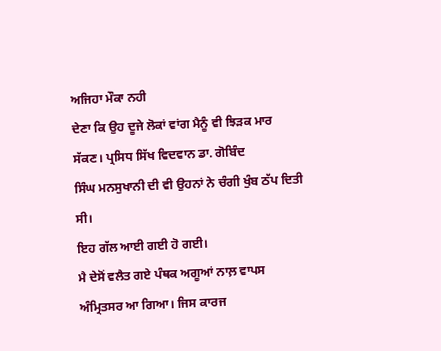ਅਜਿਹਾ ਮੌਕਾ ਨਹੀ
ਦੇਣਾ ਕਿ ਉਹ ਦੂਜੇ ਲੋਕਾਂ ਵਾਂਗ ਮੈਨੂੰ ਵੀ ਝਿੜਕ ਮਾਰ ਸੱਕਣ। ਪ੍ਰਸਿਧ ਸਿੱਖ ਵਿਦਵਾਨ ਡਾ. ਗੋਬਿੰਦ
ਸਿੰਘ ਮਨਸੁਖਾਨੀ ਦੀ ਵੀ ਉਹਨਾਂ ਨੇ ਚੰਗੀ ਖੁੰਬ ਠੱਪ ਦਿਤੀ ਸੀ।
ਇਹ ਗੱਲ ਆਈ ਗਈ ਹੋ ਗਈ।
ਮੈ ਦੇਸੋਂ ਵਲੈਤ ਗਏ ਪੰਥਕ ਅਗੂਆਂ ਨਾਲ਼ ਵਾਪਸ ਅੰਮ੍ਰਿਤਸਰ ਆ ਗਿਆ। ਜਿਸ ਕਾਰਜ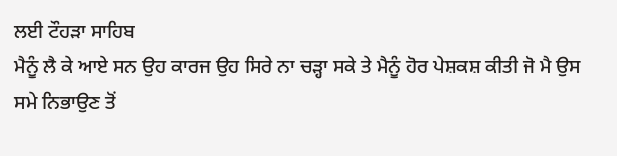ਲਈ ਟੌਹੜਾ ਸਾਹਿਬ
ਮੈਨੂੰ ਲੈ ਕੇ ਆਏ ਸਨ ਉਹ ਕਾਰਜ ਉਹ ਸਿਰੇ ਨਾ ਚੜ੍ਹਾ ਸਕੇ ਤੇ ਮੈਨੂੰ ਹੋਰ ਪੇਸ਼ਕਸ਼ ਕੀਤੀ ਜੋ ਮੈ ਉਸ
ਸਮੇ ਨਿਭਾਉਣ ਤੋਂ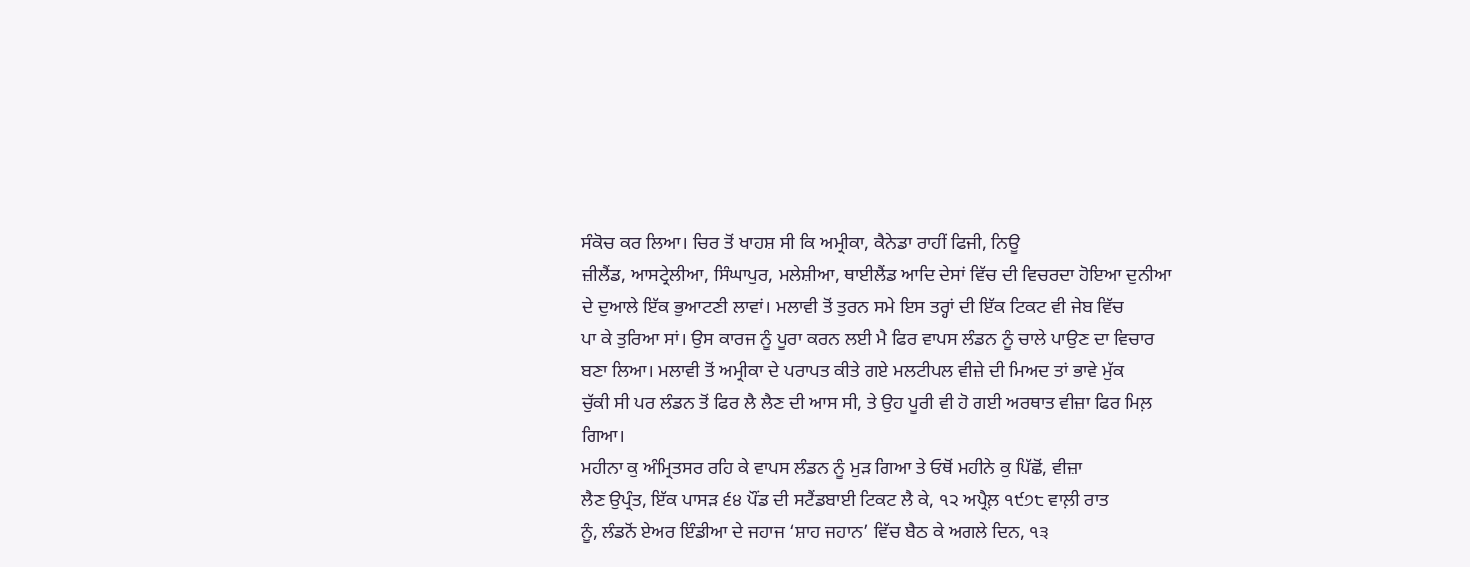ਸੰਕੋਚ ਕਰ ਲਿਆ। ਚਿਰ ਤੋਂ ਖਾਹਸ਼ ਸੀ ਕਿ ਅਮ੍ਰੀਕਾ, ਕੈਨੇਡਾ ਰਾਹੀਂ ਫਿਜੀ, ਨਿਊ
ਜ਼ੀਲੈਂਡ, ਆਸਟ੍ਰੇਲੀਆ, ਸਿੰਘਾਪੁਰ, ਮਲੇਸ਼ੀਆ, ਥਾਈਲੈਂਡ ਆਦਿ ਦੇਸਾਂ ਵਿੱਚ ਦੀ ਵਿਚਰਦਾ ਹੋਇਆ ਦੁਨੀਆ
ਦੇ ਦੁਆਲੇ ਇੱਕ ਭੁਆਟਣੀ ਲਾਵਾਂ। ਮਲਾਵੀ ਤੋਂ ਤੁਰਨ ਸਮੇ ਇਸ ਤਰ੍ਹਾਂ ਦੀ ਇੱਕ ਟਿਕਟ ਵੀ ਜੇਬ ਵਿੱਚ
ਪਾ ਕੇ ਤੁਰਿਆ ਸਾਂ। ਉਸ ਕਾਰਜ ਨੂੰ ਪੂਰਾ ਕਰਨ ਲਈ ਮੈ ਫਿਰ ਵਾਪਸ ਲੰਡਨ ਨੂੰ ਚਾਲੇ ਪਾਉਣ ਦਾ ਵਿਚਾਰ
ਬਣਾ ਲਿਆ। ਮਲਾਵੀ ਤੋਂ ਅਮ੍ਰੀਕਾ ਦੇ ਪਰਾਪਤ ਕੀਤੇ ਗਏ ਮਲਟੀਪਲ ਵੀਜ਼ੇ ਦੀ ਮਿਅਦ ਤਾਂ ਭਾਵੇ ਮੁੱਕ
ਚੁੱਕੀ ਸੀ ਪਰ ਲੰਡਨ ਤੋਂ ਫਿਰ ਲੈ ਲੈਣ ਦੀ ਆਸ ਸੀ, ਤੇ ਉਹ ਪੂਰੀ ਵੀ ਹੋ ਗਈ ਅਰਥਾਤ ਵੀਜ਼ਾ ਫਿਰ ਮਿਲ਼
ਗਿਆ।
ਮਹੀਨਾ ਕੁ ਅੰਮ੍ਰਿਤਸਰ ਰਹਿ ਕੇ ਵਾਪਸ ਲੰਡਨ ਨੂੰ ਮੁੜ ਗਿਆ ਤੇ ਓਥੋਂ ਮਹੀਨੇ ਕੁ ਪਿੱਛੋਂ, ਵੀਜ਼ਾ
ਲੈਣ ਉਪ੍ਰੰਤ, ਇੱਕ ਪਾਸੜ ੬੪ ਪੌਂਡ ਦੀ ਸਟੈਂਡਬਾਈ ਟਿਕਟ ਲੈ ਕੇ, ੧੨ ਅਪ੍ਰੈਲ਼ ੧੯੭੮ ਵਾਲ਼ੀ ਰਾਤ
ਨੂੰ, ਲੰਡਨੋਂ ਏਅਰ ਇੰਡੀਆ ਦੇ ਜਹਾਜ ‘ਸ਼ਾਹ ਜਹਾਨ’ ਵਿੱਚ ਬੈਠ ਕੇ ਅਗਲੇ ਦਿਨ, ੧੩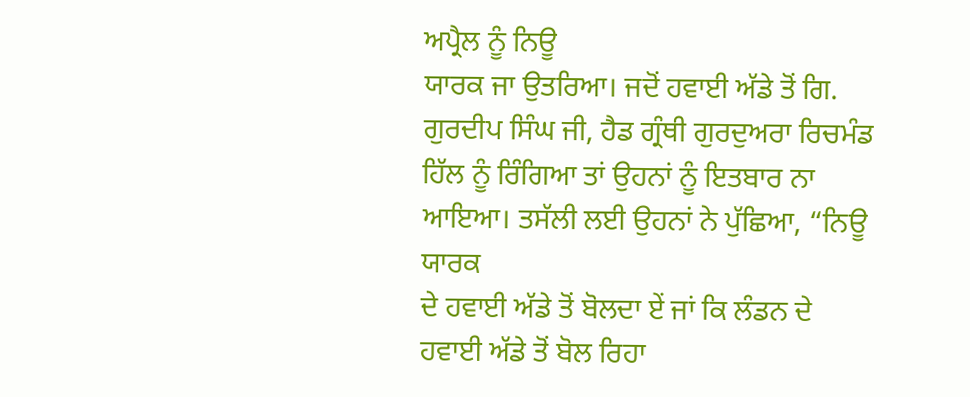ਅਪ੍ਰੈਲ ਨੂੰ ਨਿਊ
ਯਾਰਕ ਜਾ ਉਤਰਿਆ। ਜਦੋਂ ਹਵਾਈ ਅੱਡੇ ਤੋਂ ਗਿ. ਗੁਰਦੀਪ ਸਿੰਘ ਜੀ, ਹੈਡ ਗ੍ਰੰਥੀ ਗੁਰਦੁਅਰਾ ਰਿਚਮੰਡ
ਹਿੱਲ ਨੂੰ ਰਿੰਗਿਆ ਤਾਂ ਉਹਨਾਂ ਨੂੰ ਇਤਬਾਰ ਨਾ ਆਇਆ। ਤਸੱਲੀ ਲਈ ਉਹਨਾਂ ਨੇ ਪੁੱਛਿਆ, “ਨਿਊ ਯਾਰਕ
ਦੇ ਹਵਾਈ ਅੱਡੇ ਤੋਂ ਬੋਲਦਾ ਏਂ ਜਾਂ ਕਿ ਲੰਡਨ ਦੇ ਹਵਾਈ ਅੱਡੇ ਤੋਂ ਬੋਲ ਰਿਹਾ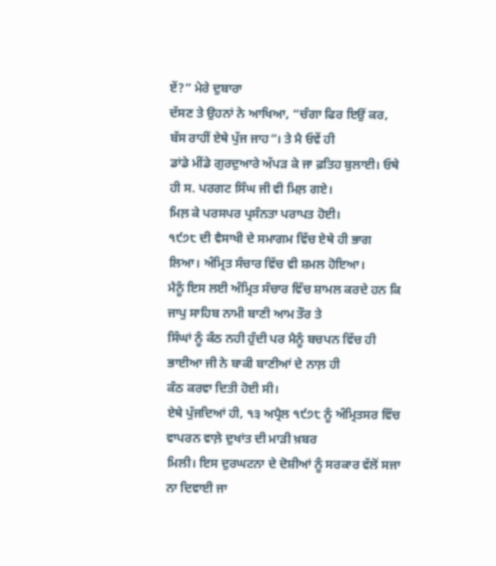ਏਂ?” ਮੇਰੇ ਦੁਬਾਰਾ
ਦੱਸਣ ਤੇ ਉਹਨਾਂ ਨੇ ਆਖਿਆ, “ਚੰਗਾ ਫਿਰ ਇਉਂ ਕਰ, ਬੱਸ ਰਾਹੀਂ ਏਥੇ ਪੁੱਜ ਜਾਹ”। ਤੇ ਮੈ ਓਵੇਂ ਹੀ
ਡਾਂਡੇ ਮੀਂਡੇ ਗੁਰਦੁਆਰੇ ਅੱਪੜ ਕੇ ਜਾ ਫ਼ਤਿਹ ਬੁਲਾਈ। ਓਥੇ ਹੀ ਸ. ਪਰਗਟ ਸਿੰਘ ਜੀ ਵੀ ਮਿਲ਼ ਗਏ।
ਮਿਲ਼ ਕੇ ਪਰਸਪਰ ਪ੍ਰਸੰਨਤਾ ਪਰਾਪਤ ਹੋਈ।
੧੯੭੮ ਦੀ ਵੈਸਾਖੀ ਦੇ ਸਮਾਗਮ ਵਿੱਚ ਏਥੇ ਹੀ ਭਾਗ ਲਿਆ। ਅੰਮ੍ਰਿਤ ਸੰਚਾਰ ਵਿੱਚ ਵੀ ਸ਼ਮਲ ਹੋਇਆ।
ਮੈਨੂੰ ਇਸ ਲਈ ਅੰਮ੍ਰਿਤ ਸੰਚਾਰ ਵਿੱਚ ਸ਼ਾਮਲ ਕਰਦੇ ਹਨ ਕਿ ਜਾਪੁ ਸਾਹਿਬ ਨਾਮੀ ਬਾਣੀ ਆਮ ਤੌਰ ਤੇ
ਸਿੰਘਾਂ ਨੂੰ ਕੰਠ ਨਹੀ ਹੁੰਦੀ ਪਰ ਮੈਨੂੰ ਬਚਪਨ ਵਿੱਚ ਹੀ ਭਾਈਆ ਜੀ ਨੇ ਬਾਕੀ ਬਾਣੀਆਂ ਦੇ ਨਾਲ਼ ਹੀ
ਕੰਠ ਕਰਵਾ ਦਿਤੀ ਹੋਈ ਸੀ।
ਏਥੇ ਪੁੱਜਦਿਆਂ ਹੀ, ੧੩ ਅਪ੍ਰੈਲ ੧੯੭੮ ਨੂੰ ਅੰਮ੍ਰਿਤਸਰ ਵਿੱਚ ਵਾਪਰਨ ਵਾਲ਼ੇ ਦੁਖਾਂਤ ਦੀ ਮਾੜੀ ਖ਼ਬਰ
ਮਿਲੀ। ਇਸ ਦੁਰਘਟਨਾ ਦੇ ਦੋਸ਼ੀਆਂ ਨੂੰ ਸਰਕਾਰ ਵੱਲੋਂ ਸਜਾ ਨਾ ਦਿਵਾਈ ਜਾ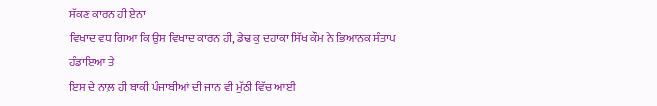ਸੱਕਣ ਕਾਰਨ ਹੀ ਏਨਾ
ਵਿਖਾਦ ਵਧ ਗਿਆ ਕਿ ਉਸ ਵਿਖਾਦ ਕਾਰਨ ਹੀ, ਡੇਢ ਕੁ ਦਹਾਕਾ ਸਿੱਖ ਕੌਮ ਨੇ ਭਿਆਨਕ ਸੰਤਾਪ ਹੰਡਾਇਆ ਤੇ
ਇਸ ਦੇ ਨਾਲ਼ ਹੀ ਬਾਕੀ ਪੰਜਾਬੀਆਂ ਦੀ ਜਾਨ ਵੀ ਮੁੱਠੀ ਵਿੱਚ ਆਈ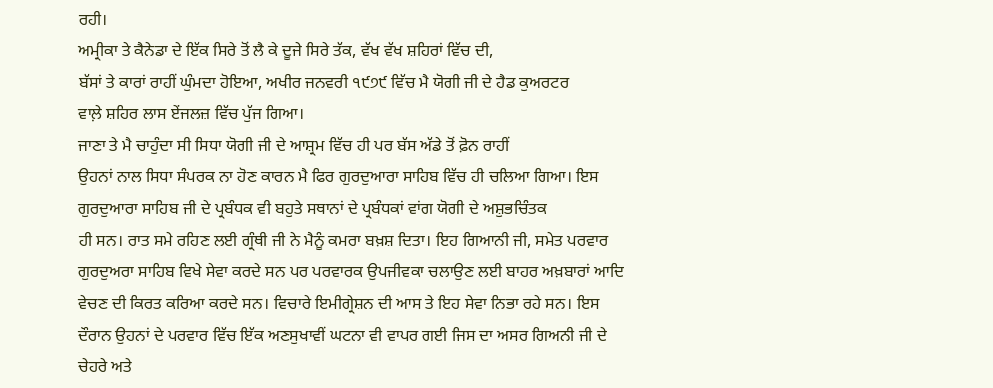ਰਹੀ।
ਅਮ੍ਰੀਕਾ ਤੇ ਕੈਨੇਡਾ ਦੇ ਇੱਕ ਸਿਰੇ ਤੋਂ ਲੈ ਕੇ ਦੂਜੇ ਸਿਰੇ ਤੱਕ, ਵੱਖ ਵੱਖ ਸ਼ਹਿਰਾਂ ਵਿੱਚ ਦੀ,
ਬੱਸਾਂ ਤੇ ਕਾਰਾਂ ਰਾਹੀਂ ਘੁੰਮਦਾ ਹੋਇਆ, ਅਖੀਰ ਜਨਵਰੀ ੧੯੭੯ ਵਿੱਚ ਮੈ ਯੋਗੀ ਜੀ ਦੇ ਹੈਡ ਕੁਅਰਟਰ
ਵਾਲ਼ੇ ਸ਼ਹਿਰ ਲਾਸ ਏਂਜਲਜ਼ ਵਿੱਚ ਪੁੱਜ ਗਿਆ।
ਜਾਣਾ ਤੇ ਮੈ ਚਾਹੁੰਦਾ ਸੀ ਸਿਧਾ ਯੋਗੀ ਜੀ ਦੇ ਆਸ਼੍ਰਮ ਵਿੱਚ ਹੀ ਪਰ ਬੱਸ ਅੱਡੇ ਤੋਂ ਫ਼ੋਨ ਰਾਹੀਂ
ਉਹਨਾਂ ਨਾਲ ਸਿਧਾ ਸੰਪਰਕ ਨਾ ਹੋਣ ਕਾਰਨ ਮੈ ਫਿਰ ਗੁਰਦੁਆਰਾ ਸਾਹਿਬ ਵਿੱਚ ਹੀ ਚਲਿਆ ਗਿਆ। ਇਸ
ਗੁਰਦੁਆਰਾ ਸਾਹਿਬ ਜੀ ਦੇ ਪ੍ਰਬੰਧਕ ਵੀ ਬਹੁਤੇ ਸਥਾਨਾਂ ਦੇ ਪ੍ਰਬੰਧਕਾਂ ਵਾਂਗ ਯੋਗੀ ਦੇ ਅਸ਼ੁਭਚਿੰਤਕ
ਹੀ ਸਨ। ਰਾਤ ਸਮੇ ਰਹਿਣ ਲਈ ਗ੍ਰੰਥੀ ਜੀ ਨੇ ਮੈਨੂੰ ਕਮਰਾ ਬਖ਼ਸ਼ ਦਿਤਾ। ਇਹ ਗਿਆਨੀ ਜੀ, ਸਮੇਤ ਪਰਵਾਰ
ਗੁਰਦੁਅਰਾ ਸਾਹਿਬ ਵਿਖੇ ਸੇਵਾ ਕਰਦੇ ਸਨ ਪਰ ਪਰਵਾਰਕ ਉਪਜੀਵਕਾ ਚਲਾਉਣ ਲਈ ਬਾਹਰ ਅਖ਼ਬਾਰਾਂ ਆਦਿ
ਵੇਚਣ ਦੀ ਕਿਰਤ ਕਰਿਆ ਕਰਦੇ ਸਨ। ਵਿਚਾਰੇ ਇਮੀਗ੍ਰੇਸ਼ਨ ਦੀ ਆਸ ਤੇ ਇਹ ਸੇਵਾ ਨਿਭਾ ਰਹੇ ਸਨ। ਇਸ
ਦੌਰਾਨ ਉਹਨਾਂ ਦੇ ਪਰਵਾਰ ਵਿੱਚ ਇੱਕ ਅਣਸੁਖਾਵੀਂ ਘਟਨਾ ਵੀ ਵਾਪਰ ਗਈ ਜਿਸ ਦਾ ਅਸਰ ਗਿਅਨੀ ਜੀ ਦੇ
ਚੇਹਰੇ ਅਤੇ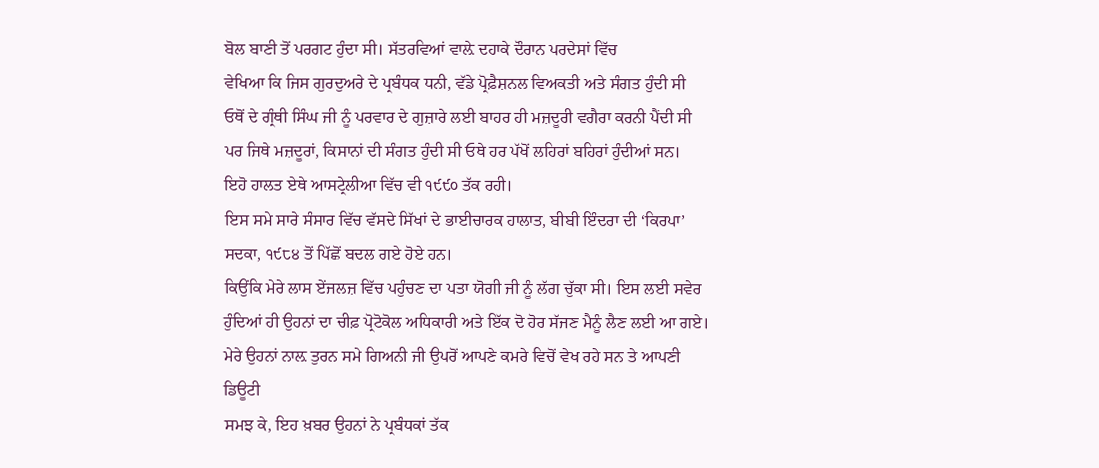ਬੋਲ ਬਾਣੀ ਤੋਂ ਪਰਗਟ ਹੁੰਦਾ ਸੀ। ਸੱਤਰਵਿਆਂ ਵਾਲ਼ੇ ਦਹਾਕੇ ਦੌਰਾਨ ਪਰਦੇਸਾਂ ਵਿੱਚ
ਵੇਖਿਆ ਕਿ ਜਿਸ ਗੁਰਦੁਅਰੇ ਦੇ ਪ੍ਰਬੰਧਕ ਧਨੀ, ਵੱਡੇ ਪ੍ਰੋਫ਼ੈਸ਼ਨਲ ਵਿਅਕਤੀ ਅਤੇ ਸੰਗਤ ਹੁੰਦੀ ਸੀ
ਓਥੋਂ ਦੇ ਗ੍ਰੰਥੀ ਸਿੰਘ ਜੀ ਨੂੰ ਪਰਵਾਰ ਦੇ ਗੁਜ਼ਾਰੇ ਲਈ ਬਾਹਰ ਹੀ ਮਜ਼ਦੂਰੀ ਵਗੈਰਾ ਕਰਨੀ ਪੈਂਦੀ ਸੀ
ਪਰ ਜਿਥੇ ਮਜ਼ਦੂਰਾਂ, ਕਿਸਾਨਾਂ ਦੀ ਸੰਗਤ ਹੁੰਦੀ ਸੀ ਓਥੇ ਹਰ ਪੱਖੋਂ ਲਹਿਰਾਂ ਬਹਿਰਾਂ ਹੁੰਦੀਆਂ ਸਨ।
ਇਹੋ ਹਾਲਤ ਏਥੇ ਆਸਟ੍ਰੇਲੀਆ ਵਿੱਚ ਵੀ ੧੯੯੦ ਤੱਕ ਰਹੀ।
ਇਸ ਸਮੇ ਸਾਰੇ ਸੰਸਾਰ ਵਿੱਚ ਵੱਸਦੇ ਸਿੱਖਾਂ ਦੇ ਭਾਈਚਾਰਕ ਹਾਲਾਤ, ਬੀਬੀ ਇੰਦਰਾ ਦੀ ‘ਕਿਰਪਾ’
ਸਦਕਾ, ੧੯੮੪ ਤੋਂ ਪਿੱਛੋਂ ਬਦਲ ਗਏ ਹੋਏ ਹਨ।
ਕਿਉਂਕਿ ਮੇਰੇ ਲਾਸ ਏਂਜਲਜ਼ ਵਿੱਚ ਪਹੁੰਚਣ ਦਾ ਪਤਾ ਯੋਗੀ ਜੀ ਨੂੰ ਲੱਗ ਚੁੱਕਾ ਸੀ। ਇਸ ਲਈ ਸਵੇਰ
ਹੁੰਦਿਆਂ ਹੀ ਉਹਨਾਂ ਦਾ ਚੀਫ਼ ਪ੍ਰੋਟੋਕੋਲ ਅਧਿਕਾਰੀ ਅਤੇ ਇੱਕ ਦੋ ਹੋਰ ਸੱਜਣ ਮੈਨੂੰ ਲੈਣ ਲਈ ਆ ਗਏ।
ਮੇਰੇ ਉਹਨਾਂ ਨਾਲ਼ ਤੁਰਨ ਸਮੇ ਗਿਅਨੀ ਜੀ ਉਪਰੋਂ ਆਪਣੇ ਕਮਰੇ ਵਿਚੋਂ ਵੇਖ ਰਹੇ ਸਨ ਤੇ ਆਪਣੀ ਡਿਊਟੀ
ਸਮਝ ਕੇ, ਇਹ ਖ਼ਬਰ ਉਹਨਾਂ ਨੇ ਪ੍ਰਬੰਧਕਾਂ ਤੱਕ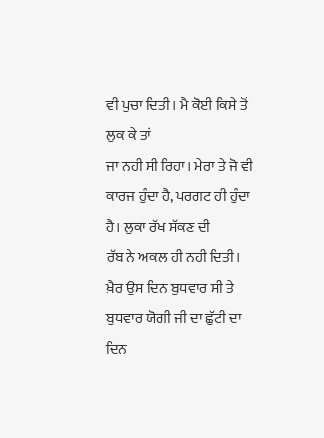ਵੀ ਪੁਚਾ ਦਿਤੀ। ਮੈ ਕੋਈ ਕਿਸੇ ਤੋਂ ਲੁਕ ਕੇ ਤਾਂ
ਜਾ ਨਹੀ ਸੀ ਰਿਹਾ। ਮੇਰਾ ਤੇ ਜੋ ਵੀ ਕਾਰਜ ਹੁੰਦਾ ਹੈ, ਪਰਗਟ ਹੀ ਹੁੰਦਾ ਹੈ। ਲੁਕਾ ਰੱਖ ਸੱਕਣ ਦੀ
ਰੱਬ ਨੇ ਅਕਲ ਹੀ ਨਹੀ ਦਿਤੀ।
ਖ਼ੈਰ ਉਸ ਦਿਨ ਬੁਧਵਾਰ ਸੀ ਤੇ ਬੁਧਵਾਰ ਯੋਗੀ ਜੀ ਦਾ ਛੁੱਟੀ ਦਾ ਦਿਨ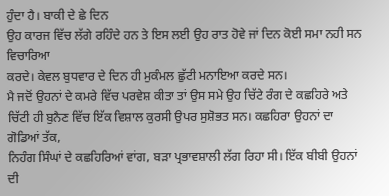ਹੁੰਦਾ ਹੈ। ਬਾਕੀ ਦੇ ਛੇ ਦਿਨ
ਉਹ ਕਾਰਜ ਵਿੱਚ ਲੱਗੇ ਰਹਿੰਦੇ ਹਨ ਤੇ ਇਸ ਲਈ ਉਹ ਰਾਤ ਹੋਵੇ ਜਾਂ ਦਿਨ ਕੋਈ ਸਮਾ ਨਹੀ ਸਨ ਵਿਚਾਰਿਆ
ਕਰਦੇ। ਕੇਵਲ ਬੁਧਵਾਰ ਦੇ ਦਿਨ ਹੀ ਮੁਕੰਮਲ ਛੁੱਟੀ ਮਨਾਇਆ ਕਰਦੇ ਸਨ।
ਮੈ ਜਦੋਂ ਉਹਨਾਂ ਦੇ ਕਮਰੇ ਵਿੱਚ ਪਰਵੇਸ਼ ਕੀਤਾ ਤਾਂ ਉਸ ਸਮੇ ਉਹ ਚਿੱਟੇ ਰੰਗ ਦੇ ਕਛਹਿਰੇ ਅਤੇ
ਚਿੱਟੀ ਹੀ ਬੁਨੈਣ ਵਿੱਚ ਇੱਕ ਵਿਸ਼ਾਲ ਕੁਰਸੀ ਉਪਰ ਸੁਸ਼ੋਭਤ ਸਨ। ਕਛਹਿਰਾ ਉਹਨਾਂ ਦਾ ਗੋਡਿਆਂ ਤੱਕ,
ਨਿਹੰਗ ਸਿੰਘਾਂ ਦੇ ਕਛਹਿਰਿਆਂ ਵਾਂਗ, ਬੜਾ ਪ੍ਰਭਾਵਸ਼ਾਲੀ ਲੱਗ ਰਿਹਾ ਸੀ। ਇੱਕ ਬੀਬੀ ਉਹਨਾਂ ਦੀ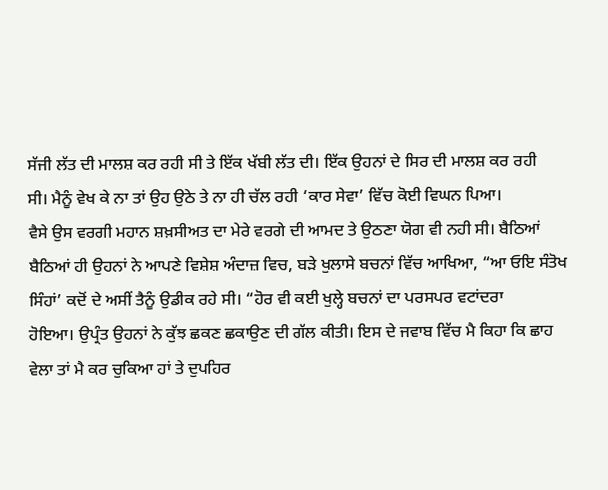ਸੱਜੀ ਲੱਤ ਦੀ ਮਾਲਸ਼ ਕਰ ਰਹੀ ਸੀ ਤੇ ਇੱਕ ਖੱਬੀ ਲੱਤ ਦੀ। ਇੱਕ ਉਹਨਾਂ ਦੇ ਸਿਰ ਦੀ ਮਾਲਸ਼ ਕਰ ਰਹੀ
ਸੀ। ਮੈਨੂੰ ਵੇਖ ਕੇ ਨਾ ਤਾਂ ਉਹ ਉਠੇ ਤੇ ਨਾ ਹੀ ਚੱਲ ਰਹੀ ‘ਕਾਰ ਸੇਵਾ’ ਵਿੱਚ ਕੋਈ ਵਿਘਨ ਪਿਆ।
ਵੈਸੇ ਉਸ ਵਰਗੀ ਮਹਾਨ ਸ਼ਖ਼ਸੀਅਤ ਦਾ ਮੇਰੇ ਵਰਗੇ ਦੀ ਆਮਦ ਤੇ ਉਠਣਾ ਯੋਗ ਵੀ ਨਹੀ ਸੀ। ਬੈਠਿਆਂ
ਬੈਠਿਆਂ ਹੀ ਉਹਨਾਂ ਨੇ ਆਪਣੇ ਵਿਸ਼ੇਸ਼ ਅੰਦਾਜ਼ ਵਿਚ, ਬੜੇ ਖੁਲਾਸੇ ਬਚਨਾਂ ਵਿੱਚ ਆਖਿਆ, “ਆ ਓਇ ਸੰਤੋਖ
ਸਿੰਹਾਂ’ ਕਦੋਂ ਦੇ ਅਸੀਂ ਤੈਨੂੰ ਉਡੀਕ ਰਹੇ ਸੀ। “ਹੋਰ ਵੀ ਕਈ ਖੁਲ੍ਹੇ ਬਚਨਾਂ ਦਾ ਪਰਸਪਰ ਵਟਾਂਦਰਾ
ਹੋਇਆ। ਉਪ੍ਰੰਤ ਉਹਨਾਂ ਨੇ ਕੁੱਝ ਛਕਣ ਛਕਾਉਣ ਦੀ ਗੱਲ ਕੀਤੀ। ਇਸ ਦੇ ਜਵਾਬ ਵਿੱਚ ਮੈ ਕਿਹਾ ਕਿ ਛਾਹ
ਵੇਲਾ ਤਾਂ ਮੈ ਕਰ ਚੁਕਿਆ ਹਾਂ ਤੇ ਦੁਪਹਿਰ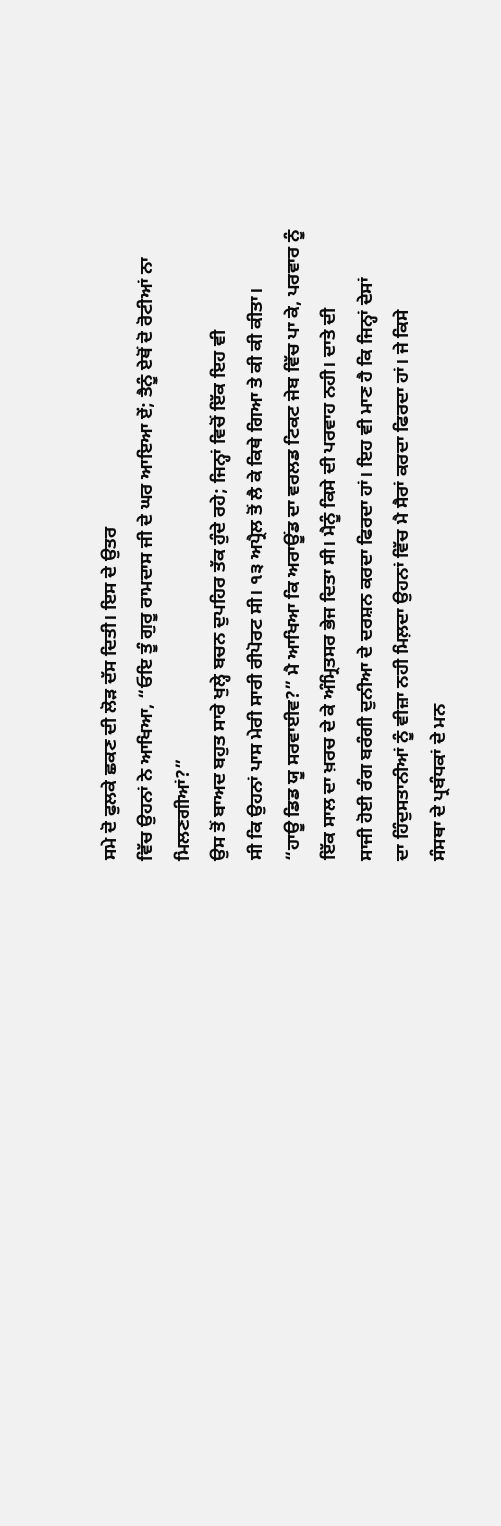ਸਮੇ ਦੋ ਫੁਲਕੇ ਛਕਣ ਦੀ ਲੋੜ ਦੱਸ ਦਿਤੀ। ਇਸ ਦੇ ਉਤਰ
ਵਿੱਚ ਉਹਨਾਂ ਨੇ ਆਖਿਆ, “ਓਇ ਤੂੰ ਗੁਰੂ ਰਾਮਦਾਸ ਜੀ ਦੇ ਘਰ ਆਇਆ ਏਂ; ਤੈਨੂੰ ਏਥੋਂ ਦੋ ਰੋਟੀਆਂ ਨਾ
ਮਿਲਣਗੀਆਂ?”
ਉਸ ਤੋਂ ਬਾਅਦ ਬਹੁਤ ਸਾਰੇ ਖੁਲ੍ਹੇ ਬਚਨ ਦੁਪਹਿਰ ਤੱਕ ਹੁੰਦੇ ਰਹੇ; ਜਿਨ੍ਹਾਂ ਵਿਚੋਂ ਇੱਕ ਇਹ ਵੀ
ਸੀ ਕਿ ਉਹਨਾਂ ਪਾਸ ਮੇਰੀ ਸਾਰੀ ਰੀਪੋਰਟ ਸੀ। ੧੩ ਅਪ੍ਰੈਲ ਤੋਂ ਲੈ ਕੇ ਕਿਥੇ ਗਿਆ ਤੇ ਕੀ ਕੀ ਕੀਤਾ।
“ਹਾਊ ਡਿਡ ਯੂ ਸਰਵਾਈਵ?” ਮੈ ਆਖਿਆ ਕਿ ਅਰਾਊਂਡ ਦਾ ਵਰਲਡ ਟਿਕਟ ਜੇਬ ਵਿੱਚ ਪਾ ਕੇ, ਪਰਵਾਰ ਨੂੰ
ਇੱਕ ਸਾਲ ਦਾ ਖ਼ਰਚ ਦੇ ਕੇ ਅੰਮ੍ਰਿਤਸਰ ਭੇਜ ਦਿਤਾ ਸੀ। ਮੈਨੂੰ ਕਿਸੇ ਦੀ ਪਰਵਾਹ ਨਹੀ। ਦਾਤੇ ਦੀ
ਸਾਜੀ ਹੋਈ ਰੰਗ ਬਰੰਗੀ ਦੁਨੀਆ ਦੇ ਦਰਸ਼ਨ ਕਰਦਾ ਫਿਰਦਾ ਹਾਂ। ਇਹ ਵੀ ਮਾਣ ਹੈ ਕਿ ਜਿਨ੍ਹਾਂ ਦੇਸਾਂ
ਦਾ ਹਿੰਦੁਸਤਾਨੀਆਂ ਨੂੰ ਵੀਜ਼ਾ ਨਹੀ ਮਿਲ਼ਦਾ ਉਹਨਾਂ ਵਿੱਚ ਮੈ ਸੈਰਾਂ ਕਰਦਾ ਫਿਰਦਾ ਹਾਂ। ਜੇ ਕਿਸੇ
ਸੰਸਥਾ ਦੇ ਪ੍ਰਬੰਧਕਾਂ ਦੇ ਮਨ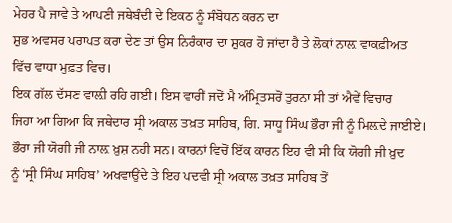ਮੇਹਰ ਪੈ ਜਾਵੇ ਤੇ ਆਪਣੀ ਜਥੇਬੰਦੀ ਦੇ ਇਕਠ ਨੂੰ ਸੰਬੋਧਨ ਕਰਨ ਦਾ
ਸ਼ੁਭ ਅਵਸਰ ਪਰਾਪਤ ਕਰਾ ਦੇਣ ਤਾਂ ਉਸ ਨਿਰੰਕਾਰ ਦਾ ਸ਼ੁਕਰ ਹੋ ਜਾਂਦਾ ਹੈ ਤੇ ਲੋਕਾਂ ਨਾਲ਼ ਵਾਕਫ਼ੀਅਤ
ਵਿੱਚ ਵਾਧਾ ਮੁਫ਼ਤ ਵਿਚ।
ਇਕ ਗੱਲ ਦੱਸਣ ਵਾਲ਼ੀ ਰਹਿ ਗਈ। ਇਸ ਵਾਰੀਂ ਜਦੋਂ ਮੈ ਅੰਮ੍ਰਿਤਸਰੋਂ ਤੁਰਨਾ ਸੀ ਤਾਂ ਐਵੇਂ ਵਿਚਾਰ
ਜਿਹਾ ਆ ਗਿਆ ਕਿ ਜਥੇਦਾਰ ਸ੍ਰੀ ਅਕਾਲ ਤਖ਼ਤ ਸਾਹਿਬ, ਗਿ. ਸਾਧੂ ਸਿੰਘ ਭੌਰਾ ਜੀ ਨੂੰ ਮਿਲ਼ਦੇ ਜਾਈਏ।
ਭੌਰਾ ਜੀ ਯੋਗੀ ਜੀ ਨਾਲ਼ ਖ਼ੁਸ਼ ਨਹੀ ਸਨ। ਕਾਰਨਾਂ ਵਿਚੋਂ ਇੱਕ ਕਾਰਨ ਇਹ ਵੀ ਸੀ ਕਿ ਯੋਗੀ ਜੀ ਖ਼ੁਦ
ਨੂੰ ‘ਸ੍ਰੀ ਸਿੰਘ ਸਾਹਿਬ’ ਅਖਵਾਉਂਦੇ ਤੇ ਇਹ ਪਦਵੀ ਸ੍ਰੀ ਅਕਾਲ ਤਖ਼ਤ ਸਾਹਿਬ ਤੋਂ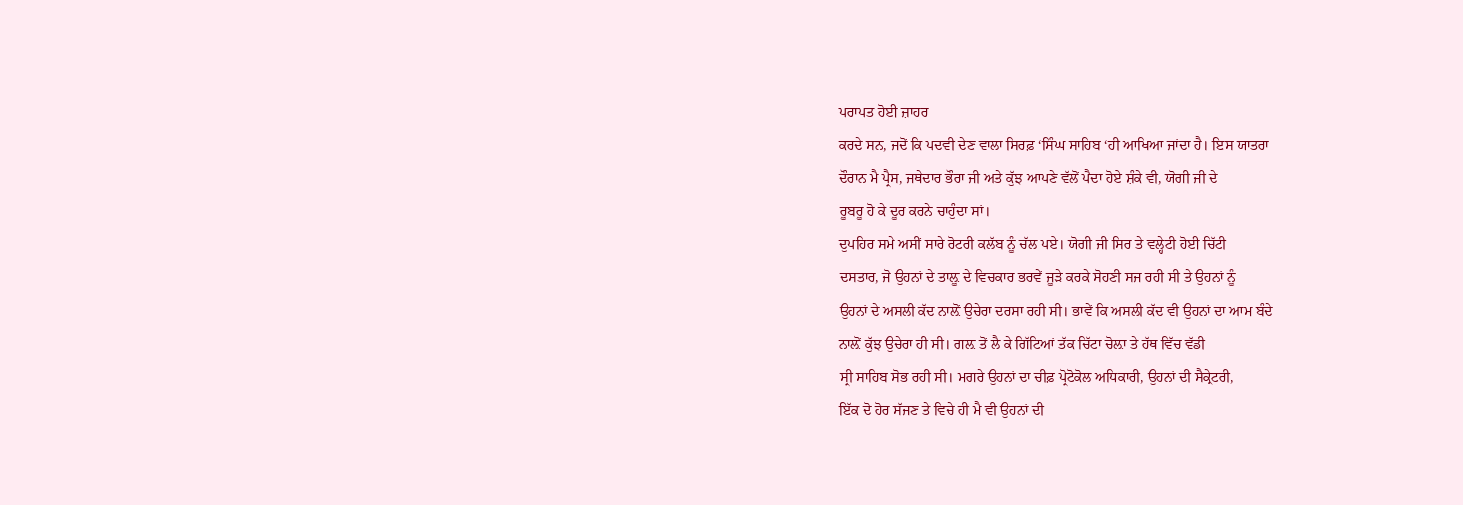ਪਰਾਪਤ ਹੋਈ ਜ਼ਾਹਰ
ਕਰਦੇ ਸਨ, ਜਦੋਂ ਕਿ ਪਦਵੀ ਦੇਣ ਵਾਲਾ ਸਿਰਫ਼ ‘ਸਿੰਘ ਸਾਹਿਬ ‘ਹੀ ਆਖਿਆ ਜਾਂਦਾ ਹੈ। ਇਸ ਯਾਤਰਾ
ਦੌਰਾਨ ਮੈ ਪ੍ਰੈਸ, ਜਥੇਦਾਰ ਭੌਰਾ ਜੀ ਅਤੇ ਕੁੱਝ ਆਪਣੇ ਵੱਲੋਂ ਪੈਦਾ ਹੋਏ ਸ਼ੰਕੇ ਵੀ, ਯੋਗੀ ਜੀ ਦੇ
ਰੂਬਰੂ ਹੋ ਕੇ ਦੂਰ ਕਰਨੇ ਚਾਹੁੰਦਾ ਸਾਂ।
ਦੁਪਹਿਰ ਸਮੇ ਅਸੀਂ ਸਾਰੇ ਰੋਟਰੀ ਕਲੱਬ ਨੂੰ ਚੱਲ ਪਏ। ਯੋਗੀ ਜੀ ਸਿਰ ਤੇ ਵਲ੍ਹੇਟੀ ਹੋਈ ਚਿੱਟੀ
ਦਸਤਾਰ, ਜੋ ਉਹਨਾਂ ਦੇ ਤਾਲ਼ੂ ਦੇ ਵਿਚਕਾਰ ਭਰਵੇਂ ਜੂੜੇ ਕਰਕੇ ਸੋਹਣੀ ਸਜ ਰਹੀ ਸੀ ਤੇ ਉਹਨਾਂ ਨੂੰ
ਉਹਨਾਂ ਦੇ ਅਸਲੀ ਕੱਦ ਨਾਲ਼ੋਂ ਉਚੇਰਾ ਦਰਸਾ ਰਹੀ ਸੀ। ਭਾਵੇਂ ਕਿ ਅਸਲੀ ਕੱਦ ਵੀ ਉਹਨਾਂ ਦਾ ਆਮ ਬੰਦੇ
ਨਾਲ਼ੋਂ ਕੁੱਝ ਉਚੇਰਾ ਹੀ ਸੀ। ਗਲ਼ ਤੋਂ ਲੈ ਕੇ ਗਿੱਟਿਆਂ ਤੱਕ ਚਿੱਟਾ ਚੋਲ਼ਾ ਤੇ ਹੱਥ ਵਿੱਚ ਵੱਡੀ
ਸ੍ਰੀ ਸਾਹਿਬ ਸੋਭ ਰਹੀ ਸੀ। ਮਗਰੇ ਉਹਨਾਂ ਦਾ ਚੀਫ਼ ਪ੍ਰੋਟੋਕੋਲ ਅਧਿਕਾਰੀ, ਉਹਨਾਂ ਦੀ ਸੈਕ੍ਰੇਟਰੀ,
ਇੱਕ ਦੋ ਹੋਰ ਸੱਜਣ ਤੇ ਵਿਚੇ ਹੀ ਮੈ ਵੀ ਉਹਨਾਂ ਦੀ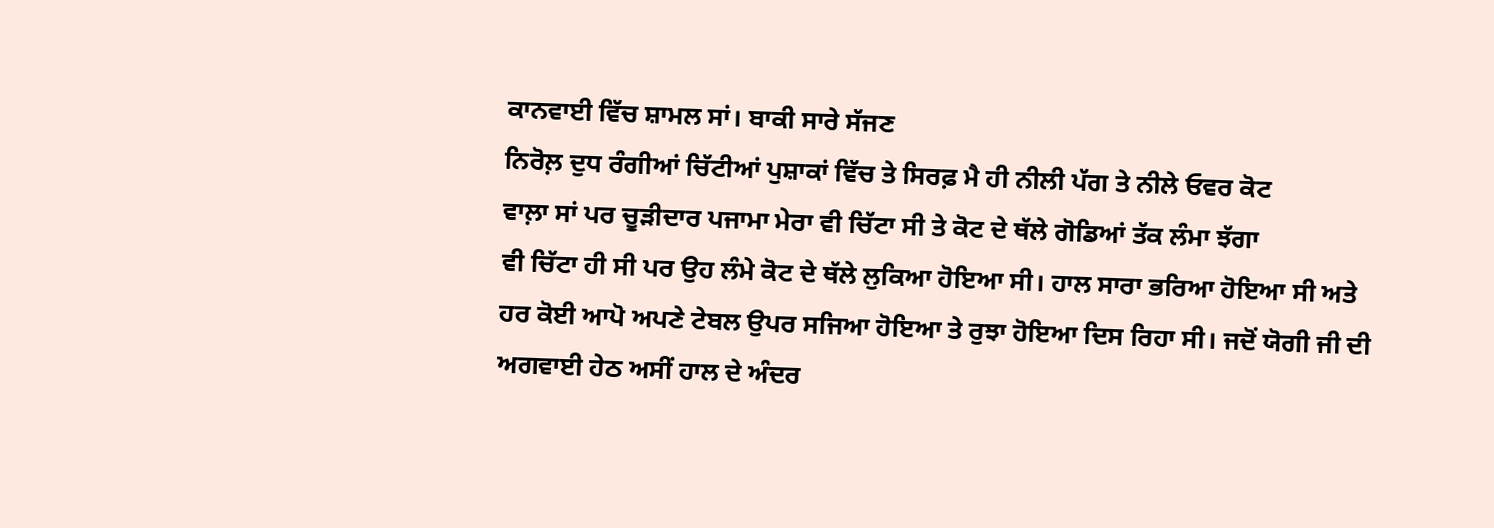ਕਾਨਵਾਈ ਵਿੱਚ ਸ਼ਾਮਲ ਸਾਂ। ਬਾਕੀ ਸਾਰੇ ਸੱਜਣ
ਨਿਰੋਲ਼ ਦੁਧ ਰੰਗੀਆਂ ਚਿੱਟੀਆਂ ਪੁਸ਼ਾਕਾਂ ਵਿੱਚ ਤੇ ਸਿਰਫ਼ ਮੈ ਹੀ ਨੀਲੀ ਪੱਗ ਤੇ ਨੀਲੇ ਓਵਰ ਕੋਟ
ਵਾਲ਼ਾ ਸਾਂ ਪਰ ਚੂੜੀਦਾਰ ਪਜਾਮਾ ਮੇਰਾ ਵੀ ਚਿੱਟਾ ਸੀ ਤੇ ਕੋਟ ਦੇ ਥੱਲੇ ਗੋਡਿਆਂ ਤੱਕ ਲੰਮਾ ਝੱਗਾ
ਵੀ ਚਿੱਟਾ ਹੀ ਸੀ ਪਰ ਉਹ ਲੰਮੇ ਕੋਟ ਦੇ ਥੱਲੇ ਲੁਕਿਆ ਹੋਇਆ ਸੀ। ਹਾਲ ਸਾਰਾ ਭਰਿਆ ਹੋਇਆ ਸੀ ਅਤੇ
ਹਰ ਕੋਈ ਆਪੋ ਅਪਣੇ ਟੇਬਲ ਉਪਰ ਸਜਿਆ ਹੋਇਆ ਤੇ ਰੁਝਾ ਹੋਇਆ ਦਿਸ ਰਿਹਾ ਸੀ। ਜਦੋਂ ਯੋਗੀ ਜੀ ਦੀ
ਅਗਵਾਈ ਹੇਠ ਅਸੀਂ ਹਾਲ ਦੇ ਅੰਦਰ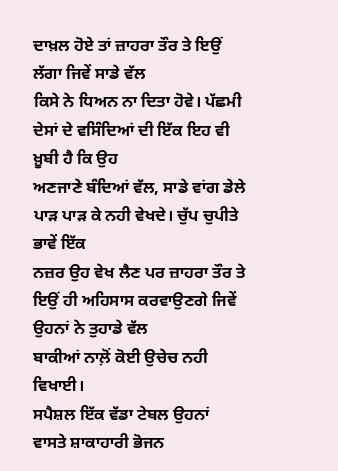ਦਾਖ਼ਲ ਹੋਏ ਤਾਂ ਜ਼ਾਹਰਾ ਤੌਰ ਤੇ ਇਉਂ ਲੱਗਾ ਜਿਵੇਂ ਸਾਡੇ ਵੱਲ
ਕਿਸੇ ਨੇ ਧਿਅਨ ਨਾ ਦਿਤਾ ਹੋਵੇ। ਪੱਛਮੀ ਦੇਸਾਂ ਦੇ ਵਸਿੰਦਿਆਂ ਦੀ ਇੱਕ ਇਹ ਵੀ ਖ਼ੂਬੀ ਹੈ ਕਿ ਉਹ
ਅਣਜਾਣੇ ਬੰਦਿਆਂ ਵੱਲ, ਸਾਡੇ ਵਾਂਗ ਡੇਲੇ ਪਾੜ ਪਾੜ ਕੇ ਨਹੀ ਵੇਖਦੇ। ਚੁੱਪ ਚੁਪੀਤੇ ਭਾਵੇਂ ਇੱਕ
ਨਜ਼ਰ ਉਹ ਵੇਖ ਲੈਣ ਪਰ ਜ਼ਾਹਰਾ ਤੌਰ ਤੇ ਇਉਂ ਹੀ ਅਹਿਸਾਸ ਕਰਵਾਉਣਗੇ ਜਿਵੇਂ ਉਹਨਾਂ ਨੇ ਤੁਹਾਡੇ ਵੱਲ
ਬਾਕੀਆਂ ਨਾਲ਼ੋਂ ਕੋਈ ਉਚੇਚ ਨਹੀ ਵਿਖਾਈ।
ਸਪੈਸ਼ਲ ਇੱਕ ਵੱਡਾ ਟੇਬਲ ਉਹਨਾਂ ਵਾਸਤੇ ਸ਼ਾਕਾਹਾਰੀ ਭੋਜਨ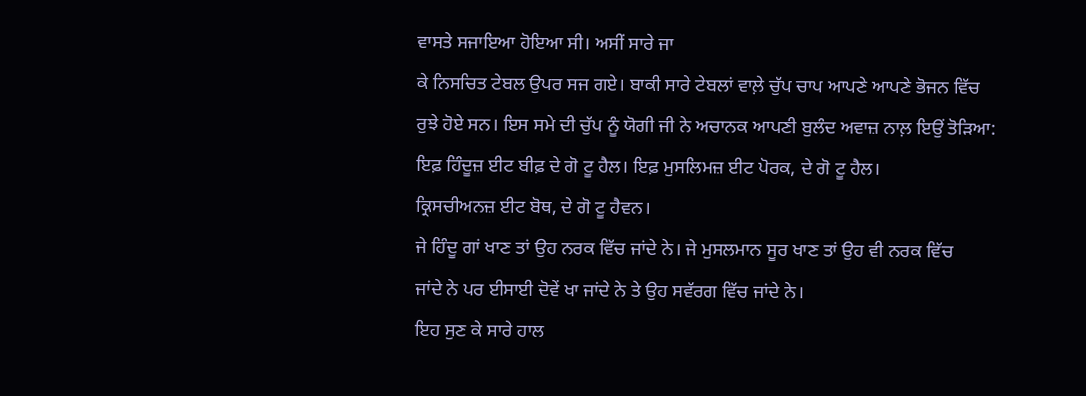ਵਾਸਤੇ ਸਜਾਇਆ ਹੋਇਆ ਸੀ। ਅਸੀਂ ਸਾਰੇ ਜਾ
ਕੇ ਨਿਸਚਿਤ ਟੇਬਲ ਉਪਰ ਸਜ ਗਏ। ਬਾਕੀ ਸਾਰੇ ਟੇਬਲਾਂ ਵਾਲ਼ੇ ਚੁੱਪ ਚਾਪ ਆਪਣੇ ਆਪਣੇ ਭੋਜਨ ਵਿੱਚ
ਰੁਝੇ ਹੋਏ ਸਨ। ਇਸ ਸਮੇ ਦੀ ਚੁੱਪ ਨੂੰ ਯੋਗੀ ਜੀ ਨੇ ਅਚਾਨਕ ਆਪਣੀ ਬੁਲੰਦ ਅਵਾਜ਼ ਨਾਲ਼ ਇਉਂ ਤੋੜਿਆ:
ਇਫ਼ ਹਿੰਦੂਜ਼ ਈਟ ਬੀਫ਼ ਦੇ ਗੋ ਟੂ ਹੈਲ। ਇਫ਼ ਮੁਸਲਿਮਜ਼ ਈਟ ਪੋਰਕ, ਦੇ ਗੋ ਟੂ ਹੈਲ।
ਕ੍ਰਿਸਚੀਅਨਜ਼ ਈਟ ਬੋਥ, ਦੇ ਗੋ ਟੂ ਹੈਵਨ।
ਜੇ ਹਿੰਦੂ ਗਾਂ ਖਾਣ ਤਾਂ ਉਹ ਨਰਕ ਵਿੱਚ ਜਾਂਦੇ ਨੇ। ਜੇ ਮੁਸਲਮਾਨ ਸੂਰ ਖਾਣ ਤਾਂ ਉਹ ਵੀ ਨਰਕ ਵਿੱਚ
ਜਾਂਦੇ ਨੇ ਪਰ ਈਸਾਈ ਦੋਵੇਂ ਖਾ ਜਾਂਦੇ ਨੇ ਤੇ ਉਹ ਸਵੱਰਗ ਵਿੱਚ ਜਾਂਦੇ ਨੇ।
ਇਹ ਸੁਣ ਕੇ ਸਾਰੇ ਹਾਲ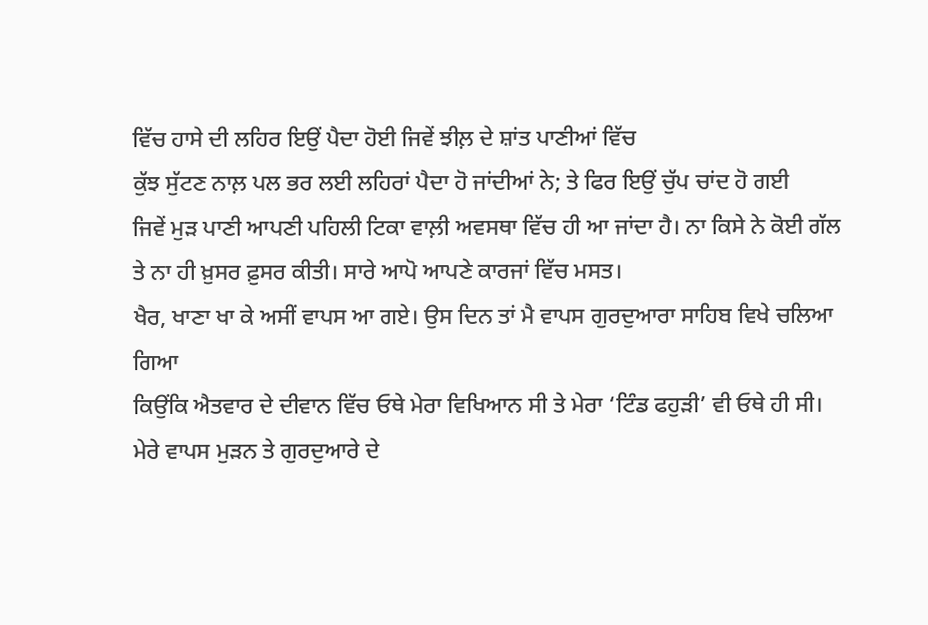ਵਿੱਚ ਹਾਸੇ ਦੀ ਲਹਿਰ ਇਉਂ ਪੈਦਾ ਹੋਈ ਜਿਵੇਂ ਝੀਲ਼ ਦੇ ਸ਼ਾਂਤ ਪਾਣੀਆਂ ਵਿੱਚ
ਕੁੱਝ ਸੁੱਟਣ ਨਾਲ਼ ਪਲ ਭਰ ਲਈ ਲਹਿਰਾਂ ਪੈਦਾ ਹੋ ਜਾਂਦੀਆਂ ਨੇ; ਤੇ ਫਿਰ ਇਉਂ ਚੁੱਪ ਚਾਂਦ ਹੋ ਗਈ
ਜਿਵੇਂ ਮੁੜ ਪਾਣੀ ਆਪਣੀ ਪਹਿਲੀ ਟਿਕਾ ਵਾਲ਼ੀ ਅਵਸਥਾ ਵਿੱਚ ਹੀ ਆ ਜਾਂਦਾ ਹੈ। ਨਾ ਕਿਸੇ ਨੇ ਕੋਈ ਗੱਲ
ਤੇ ਨਾ ਹੀ ਖ਼ੁਸਰ ਫ਼ੁਸਰ ਕੀਤੀ। ਸਾਰੇ ਆਪੋ ਆਪਣੇ ਕਾਰਜਾਂ ਵਿੱਚ ਮਸਤ।
ਖੈਰ, ਖਾਣਾ ਖਾ ਕੇ ਅਸੀਂ ਵਾਪਸ ਆ ਗਏ। ਉਸ ਦਿਨ ਤਾਂ ਮੈ ਵਾਪਸ ਗੁਰਦੁਆਰਾ ਸਾਹਿਬ ਵਿਖੇ ਚਲਿਆ ਗਿਆ
ਕਿਉਂਕਿ ਐਤਵਾਰ ਦੇ ਦੀਵਾਨ ਵਿੱਚ ਓਥੇ ਮੇਰਾ ਵਿਖਿਆਨ ਸੀ ਤੇ ਮੇਰਾ ‘ਟਿੰਡ ਫਹੁੜੀ’ ਵੀ ਓਥੇ ਹੀ ਸੀ।
ਮੇਰੇ ਵਾਪਸ ਮੁੜਨ ਤੇ ਗੁਰਦੁਆਰੇ ਦੇ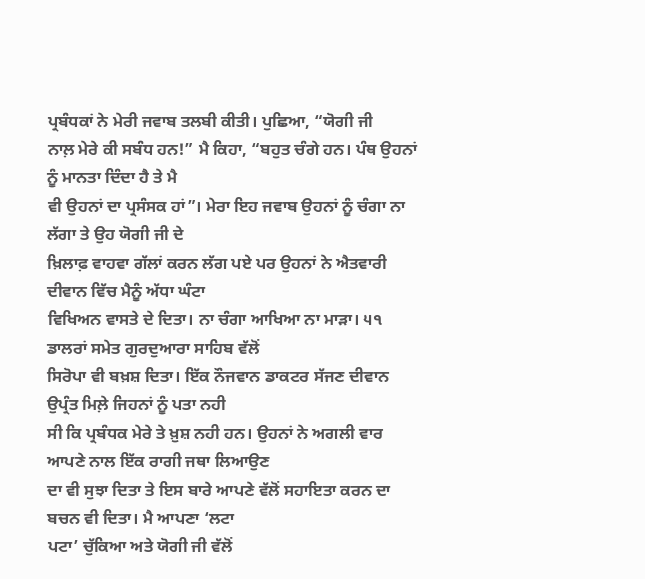ਪ੍ਰਬੰਧਕਾਂ ਨੇ ਮੇਰੀ ਜਵਾਬ ਤਲਬੀ ਕੀਤੀ। ਪੁਛਿਆ, “ਯੋਗੀ ਜੀ
ਨਾਲ਼ ਮੇਰੇ ਕੀ ਸਬੰਧ ਹਨ!” ਮੈ ਕਿਹਾ, “ਬਹੁਤ ਚੰਗੇ ਹਨ। ਪੰਥ ਉਹਨਾਂ ਨੂੰ ਮਾਨਤਾ ਦਿੰਦਾ ਹੈ ਤੇ ਮੈ
ਵੀ ਉਹਨਾਂ ਦਾ ਪ੍ਰਸੰਸਕ ਹਾਂ”। ਮੇਰਾ ਇਹ ਜਵਾਬ ਉਹਨਾਂ ਨੂੰ ਚੰਗਾ ਨਾ ਲੱਗਾ ਤੇ ਉਹ ਯੋਗੀ ਜੀ ਦੇ
ਖ਼ਿਲਾਫ਼ ਵਾਹਵਾ ਗੱਲਾਂ ਕਰਨ ਲੱਗ ਪਏ ਪਰ ਉਹਨਾਂ ਨੇ ਐਤਵਾਰੀ ਦੀਵਾਨ ਵਿੱਚ ਮੈਨੂੰ ਅੱਧਾ ਘੰਟਾ
ਵਿਖਿਅਨ ਵਾਸਤੇ ਦੇ ਦਿਤਾ। ਨਾ ਚੰਗਾ ਆਖਿਆ ਨਾ ਮਾੜਾ। ੫੧ ਡਾਲਰਾਂ ਸਮੇਤ ਗੁਰਦੁਆਰਾ ਸਾਹਿਬ ਵੱਲੋਂ
ਸਿਰੋਪਾ ਵੀ ਬਖ਼ਸ਼ ਦਿਤਾ। ਇੱਕ ਨੌਜਵਾਨ ਡਾਕਟਰ ਸੱਜਣ ਦੀਵਾਨ ਉਪ੍ਰੰਤ ਮਿਲ਼ੇ ਜਿਹਨਾਂ ਨੂੰ ਪਤਾ ਨਹੀ
ਸੀ ਕਿ ਪ੍ਰਬੰਧਕ ਮੇਰੇ ਤੇ ਖ਼ੁਸ਼ ਨਹੀ ਹਨ। ਉਹਨਾਂ ਨੇ ਅਗਲੀ ਵਾਰ ਆਪਣੇ ਨਾਲ ਇੱਕ ਰਾਗੀ ਜਥਾ ਲਿਆਉਣ
ਦਾ ਵੀ ਸੁਝਾ ਦਿਤਾ ਤੇ ਇਸ ਬਾਰੇ ਆਪਣੇ ਵੱਲੋਂ ਸਹਾਇਤਾ ਕਰਨ ਦਾ ਬਚਨ ਵੀ ਦਿਤਾ। ਮੈ ਆਪਣਾ ‘ਲਟਾ
ਪਟਾ’ ਚੁੱਕਿਆ ਅਤੇ ਯੋਗੀ ਜੀ ਵੱਲੋਂ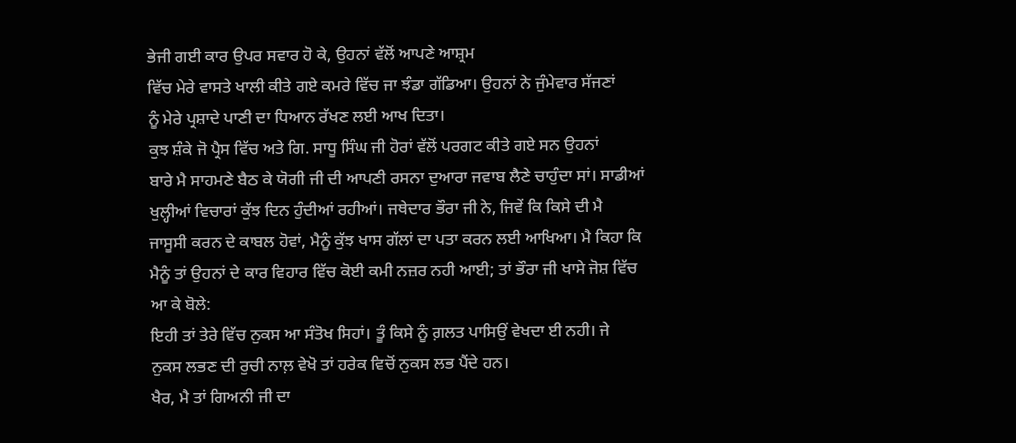ਭੇਜੀ ਗਈ ਕਾਰ ਉਪਰ ਸਵਾਰ ਹੋ ਕੇ, ਉਹਨਾਂ ਵੱਲੋਂ ਆਪਣੇ ਆਸ਼੍ਰਮ
ਵਿੱਚ ਮੇਰੇ ਵਾਸਤੇ ਖਾਲੀ ਕੀਤੇ ਗਏ ਕਮਰੇ ਵਿੱਚ ਜਾ ਝੰਡਾ ਗੱਡਿਆ। ਉਹਨਾਂ ਨੇ ਜੁੰਮੇਵਾਰ ਸੱਜਣਾਂ
ਨੂੰ ਮੇਰੇ ਪ੍ਰਸ਼ਾਦੇ ਪਾਣੀ ਦਾ ਧਿਆਨ ਰੱਖਣ ਲਈ ਆਖ ਦਿਤਾ।
ਕੁਝ ਸ਼ੰਕੇ ਜੋ ਪ੍ਰੈਸ ਵਿੱਚ ਅਤੇ ਗਿ. ਸਾਧੂ ਸਿੰਘ ਜੀ ਹੋਰਾਂ ਵੱਲੋਂ ਪਰਗਟ ਕੀਤੇ ਗਏ ਸਨ ਉਹਨਾਂ
ਬਾਰੇ ਮੈ ਸਾਹਮਣੇ ਬੈਠ ਕੇ ਯੋਗੀ ਜੀ ਦੀ ਆਪਣੀ ਰਸਨਾ ਦੁਆਰਾ ਜਵਾਬ ਲੈਣੇ ਚਾਹੁੰਦਾ ਸਾਂ। ਸਾਡੀਆਂ
ਖੁਲ੍ਹੀਆਂ ਵਿਚਾਰਾਂ ਕੁੱਝ ਦਿਨ ਹੁੰਦੀਆਂ ਰਹੀਆਂ। ਜਥੇਦਾਰ ਭੌਰਾ ਜੀ ਨੇ, ਜਿਵੇਂ ਕਿ ਕਿਸੇ ਦੀ ਮੈ
ਜਾਸੂਸੀ ਕਰਨ ਦੇ ਕਾਬਲ ਹੋਵਾਂ, ਮੈਨੂੰ ਕੁੱਝ ਖਾਸ ਗੱਲਾਂ ਦਾ ਪਤਾ ਕਰਨ ਲਈ ਆਖਿਆ। ਮੈ ਕਿਹਾ ਕਿ
ਮੈਨੂੰ ਤਾਂ ਉਹਨਾਂ ਦੇ ਕਾਰ ਵਿਹਾਰ ਵਿੱਚ ਕੋਈ ਕਮੀ ਨਜ਼ਰ ਨਹੀ ਆਈ; ਤਾਂ ਭੌਰਾ ਜੀ ਖਾਸੇ ਜੋਸ਼ ਵਿੱਚ
ਆ ਕੇ ਬੋਲੇ:
ਇਹੀ ਤਾਂ ਤੇਰੇ ਵਿੱਚ ਨੁਕਸ ਆ ਸੰਤੋਖ ਸਿਹਾਂ। ਤੂੰ ਕਿਸੇ ਨੂੰ ਗ਼ਲਤ ਪਾਸਿਉਂ ਵੇਖਦਾ ਈ ਨਹੀ। ਜੇ
ਨੁਕਸ ਲਭਣ ਦੀ ਰੁਚੀ ਨਾਲ਼ ਵੇਖੋ ਤਾਂ ਹਰੇਕ ਵਿਚੋਂ ਨੁਕਸ ਲਭ ਪੈਂਦੇ ਹਨ।
ਖੈਰ, ਮੈ ਤਾਂ ਗਿਅਨੀ ਜੀ ਦਾ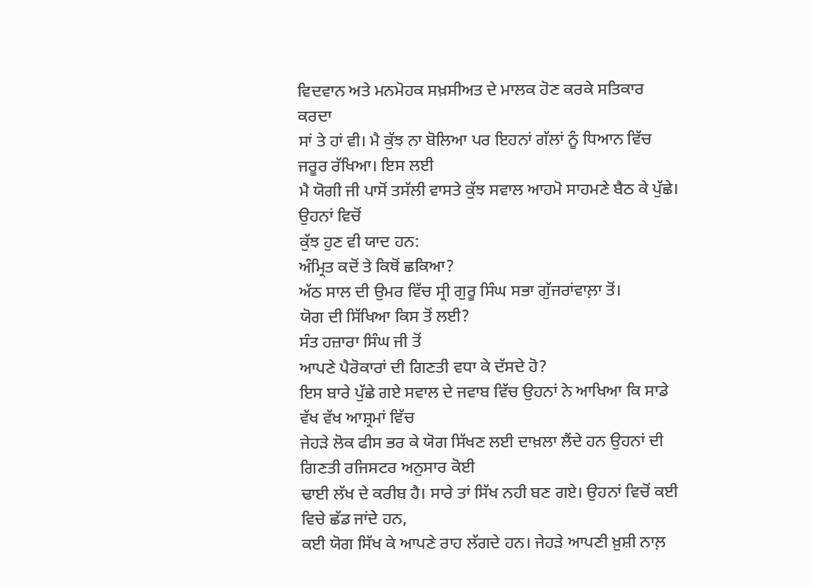ਵਿਦਵਾਨ ਅਤੇ ਮਨਮੋਹਕ ਸਖ਼ਸੀਅਤ ਦੇ ਮਾਲਕ ਹੋਣ ਕਰਕੇ ਸਤਿਕਾਰ ਕਰਦਾ
ਸਾਂ ਤੇ ਹਾਂ ਵੀ। ਮੈ ਕੁੱਝ ਨਾ ਬੋਲਿਆ ਪਰ ਇਹਨਾਂ ਗੱਲਾਂ ਨੂੰ ਧਿਆਨ ਵਿੱਚ ਜਰੂਰ ਰੱਖਿਆ। ਇਸ ਲਈ
ਮੈ ਯੋਗੀ ਜੀ ਪਾਸੋਂ ਤਸੱਲੀ ਵਾਸਤੇ ਕੁੱਝ ਸਵਾਲ ਆਹਮੋ ਸਾਹਮਣੇ ਬੈਠ ਕੇ ਪੁੱਛੇ। ਉਹਨਾਂ ਵਿਚੋਂ
ਕੁੱਝ ਹੁਣ ਵੀ ਯਾਦ ਹਨ:
ਅੰਮ੍ਰਿਤ ਕਦੋਂ ਤੇ ਕਿਥੋਂ ਛਕਿਆ?
ਅੱਠ ਸਾਲ ਦੀ ਉਮਰ ਵਿੱਚ ਸ੍ਰੀ ਗੁਰੂ ਸਿੰਘ ਸਭਾ ਗੁੱਜਰਾਂਵਾਲ਼ਾ ਤੋਂ।
ਯੋਗ ਦੀ ਸਿੱਖਿਆ ਕਿਸ ਤੋਂ ਲਈ?
ਸੰਤ ਹਜ਼ਾਰਾ ਸਿੰਘ ਜੀ ਤੋਂ
ਆਪਣੇ ਪੈਰੋਕਾਰਾਂ ਦੀ ਗਿਣਤੀ ਵਧਾ ਕੇ ਦੱਸਦੇ ਹੋ?
ਇਸ ਬਾਰੇ ਪੁੱਛੇ ਗਏ ਸਵਾਲ ਦੇ ਜਵਾਬ ਵਿੱਚ ਉਹਨਾਂ ਨੇ ਆਖਿਆ ਕਿ ਸਾਡੇ ਵੱਖ ਵੱਖ ਆਸ਼੍ਰਮਾਂ ਵਿੱਚ
ਜੇਹੜੇ ਲੋਕ ਫੀਸ ਭਰ ਕੇ ਯੋਗ ਸਿੱਖਣ ਲਈ ਦਾਖ਼ਲਾ ਲੈਂਦੇ ਹਨ ਉਹਨਾਂ ਦੀ ਗਿਣਤੀ ਰਜਿਸਟਰ ਅਨੁਸਾਰ ਕੋਈ
ਢਾਈ ਲੱਖ ਦੇ ਕਰੀਬ ਹੈ। ਸਾਰੇ ਤਾਂ ਸਿੱਖ ਨਹੀ ਬਣ ਗਏ। ਉਹਨਾਂ ਵਿਚੋਂ ਕਈ ਵਿਚੇ ਛੱਡ ਜਾਂਦੇ ਹਨ,
ਕਈ ਯੋਗ ਸਿੱਖ ਕੇ ਆਪਣੇ ਰਾਹ ਲੱਗਦੇ ਹਨ। ਜੇਹੜੇ ਆਪਣੀ ਖ਼ੁਸ਼ੀ ਨਾਲ਼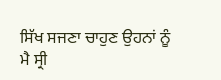ਸਿੱਖ ਸਜਣਾ ਚਾਹੁਣ ਉਹਨਾਂ ਨੂੰ
ਮੈ ਸ੍ਰੀ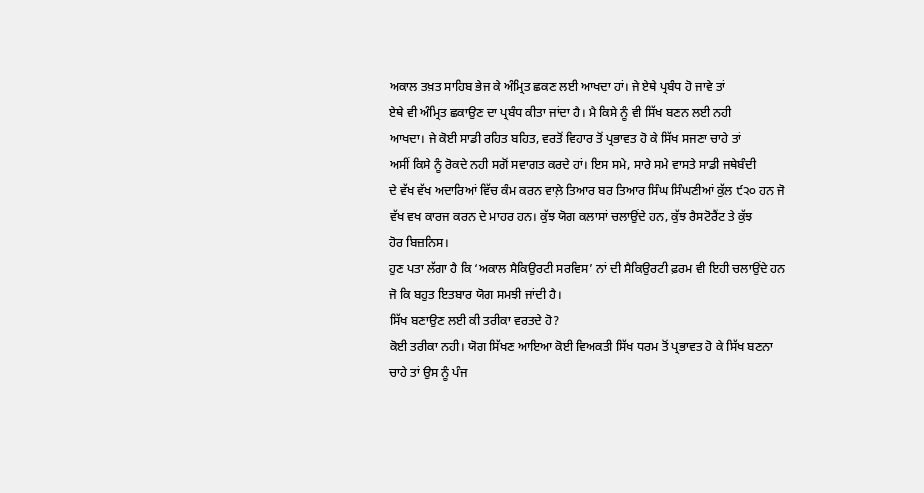ਅਕਾਲ ਤਖ਼ਤ ਸਾਹਿਬ ਭੇਜ ਕੇ ਅੰਮ੍ਰਿਤ ਛਕਣ ਲਈ ਆਖਦਾ ਹਾਂ। ਜੇ ਏਥੇ ਪ੍ਰਬੰਧ ਹੋ ਜਾਵੇ ਤਾਂ
ਏਥੇ ਵੀ ਅੰਮ੍ਰਿਤ ਛਕਾਉਣ ਦਾ ਪ੍ਰਬੰਧ ਕੀਤਾ ਜਾਂਦਾ ਹੈ। ਮੈ ਕਿਸੇ ਨੂੰ ਵੀ ਸਿੱਖ ਬਣਨ ਲਈ ਨਹੀ
ਆਖਦਾ। ਜੇ ਕੋਈ ਸਾਡੀ ਰਹਿਤ ਬਹਿਤ, ਵਰਤੋਂ ਵਿਹਾਰ ਤੋਂ ਪ੍ਰਭਾਵਤ ਹੋ ਕੇ ਸਿੱਖ ਸਜਣਾ ਚਾਹੇ ਤਾਂ
ਅਸੀਂ ਕਿਸੇ ਨੂੰ ਰੋਕਦੇ ਨਹੀ ਸਗੋਂ ਸਵਾਗਤ ਕਰਦੇ ਹਾਂ। ਇਸ ਸਮੇ, ਸਾਰੇ ਸਮੇ ਵਾਸਤੇ ਸਾਡੀ ਜਥੇਬੰਦੀ
ਦੇ ਵੱਖ ਵੱਖ ਅਦਾਰਿਆਂ ਵਿੱਚ ਕੰਮ ਕਰਨ ਵਾਲ਼ੇ ਤਿਆਰ ਬਰ ਤਿਆਰ ਸਿੰਘ ਸਿੰਘਣੀਆਂ ਕੁੱਲ ੯੨੦ ਹਨ ਜੋ
ਵੱਖ ਵਖ ਕਾਰਜ ਕਰਨ ਦੇ ਮਾਹਰ ਹਨ। ਕੁੱਝ ਯੋਗ ਕਲਾਸਾਂ ਚਲਾਉਂਦੇ ਹਨ, ਕੁੱਝ ਰੈਸਟੋਰੈਂਟ ਤੇ ਕੁੱਝ
ਹੋਰ ਬਿਜ਼ਨਿਸ।
ਹੁਣ ਪਤਾ ਲੱਗਾ ਹੈ ਕਿ ‘ਅਕਾਲ ਸੈਕਿਉਰਟੀ ਸਰਵਿਸ’ ਨਾਂ ਦੀ ਸੈਕਿਉਰਟੀ ਫ਼ਰਮ ਵੀ ਇਹੀ ਚਲਾਉਂਦੇ ਹਨ
ਜੋ ਕਿ ਬਹੁਤ ਇਤਬਾਰ ਯੋਗ ਸਮਝੀ ਜਾਂਦੀ ਹੈ।
ਸਿੱਖ ਬਣਾਉਣ ਲਈ ਕੀ ਤਰੀਕਾ ਵਰਤਦੇ ਹੋ?
ਕੋਈ ਤਰੀਕਾ ਨਹੀ। ਯੋਗ ਸਿੱਖਣ ਆਇਆ ਕੋਈ ਵਿਅਕਤੀ ਸਿੱਖ ਧਰਮ ਤੋਂ ਪ੍ਰਭਾਵਤ ਹੋ ਕੇ ਸਿੱਖ ਬਣਨਾ
ਚਾਹੇ ਤਾਂ ਉਸ ਨੂੰ ਪੰਜ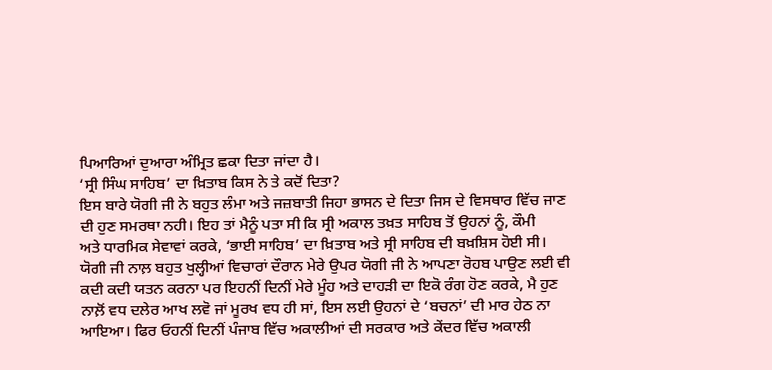ਪਿਆਰਿਆਂ ਦੁਆਰਾ ਅੰਮ੍ਰਿਤ ਛਕਾ ਦਿਤਾ ਜਾਂਦਾ ਹੈ।
‘ਸ੍ਰੀ ਸਿੰਘ ਸਾਹਿਬ’ ਦਾ ਖ਼ਿਤਾਬ ਕਿਸ ਨੇ ਤੇ ਕਦੋਂ ਦਿਤਾ?
ਇਸ ਬਾਰੇ ਯੋਗੀ ਜੀ ਨੇ ਬਹੁਤ ਲੰਮਾ ਅਤੇ ਜਜ਼ਬਾਤੀ ਜਿਹਾ ਭਾਸਨ ਦੇ ਦਿਤਾ ਜਿਸ ਦੇ ਵਿਸਥਾਰ ਵਿੱਚ ਜਾਣ
ਦੀ ਹੁਣ ਸਮਰਥਾ ਨਹੀ। ਇਹ ਤਾਂ ਮੈਨੂੰ ਪਤਾ ਸੀ ਕਿ ਸ੍ਰੀ ਅਕਾਲ ਤਖ਼ਤ ਸਾਹਿਬ ਤੋਂ ਉਹਨਾਂ ਨੂੰ, ਕੌਮੀ
ਅਤੇ ਧਾਰਮਿਕ ਸੇਵਾਵਾਂ ਕਰਕੇ, ‘ਭਾਈ ਸਾਹਿਬ’ ਦਾ ਖ਼ਿਤਾਬ ਅਤੇ ਸ੍ਰੀ ਸਾਹਿਬ ਦੀ ਬਖ਼ਸ਼ਿਸ ਹੋਈ ਸੀ।
ਯੋਗੀ ਜੀ ਨਾਲ਼ ਬਹੁਤ ਖੁਲ੍ਹੀਆਂ ਵਿਚਾਰਾਂ ਦੌਰਾਨ ਮੇਰੇ ਉਪਰ ਯੋਗੀ ਜੀ ਨੇ ਆਪਣਾ ਰੋਹਬ ਪਾਉਣ ਲਈ ਵੀ
ਕਦੀ ਕਦੀ ਯਤਨ ਕਰਨਾ ਪਰ ਇਹਨੀਂ ਦਿਨੀਂ ਮੇਰੇ ਮੂੰਹ ਅਤੇ ਦਾਹੜੀ ਦਾ ਇਕੋ ਰੰਗ ਹੋਣ ਕਰਕੇ, ਮੈ ਹੁਣ
ਨਾਲ਼ੋਂ ਵਧ ਦਲੇਰ ਆਖ ਲਵੋ ਜਾਂ ਮੂਰਖ ਵਧ ਹੀ ਸਾਂ, ਇਸ ਲਈ ਉਹਨਾਂ ਦੇ ‘ਬਚਨਾਂ’ ਦੀ ਮਾਰ ਹੇਠ ਨਾ
ਆਇਆ। ਫਿਰ ਓਹਨੀਂ ਦਿਨੀਂ ਪੰਜਾਬ ਵਿੱਚ ਅਕਾਲੀਆਂ ਦੀ ਸਰਕਾਰ ਅਤੇ ਕੇਂਦਰ ਵਿੱਚ ਅਕਾਲੀ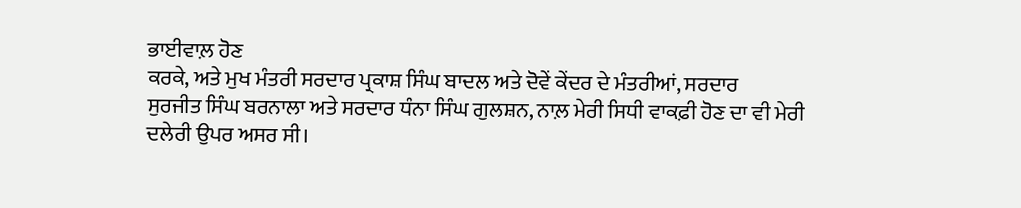ਭਾਈਵਾਲ਼ ਹੋਣ
ਕਰਕੇ, ਅਤੇ ਮੁਖ ਮੰਤਰੀ ਸਰਦਾਰ ਪ੍ਰਕਾਸ਼ ਸਿੰਘ ਬਾਦਲ ਅਤੇ ਦੋਵੇਂ ਕੇਂਦਰ ਦੇ ਮੰਤਰੀਆਂ, ਸਰਦਾਰ
ਸੁਰਜੀਤ ਸਿੰਘ ਬਰਨਾਲਾ ਅਤੇ ਸਰਦਾਰ ਧੰਨਾ ਸਿੰਘ ਗੁਲਸ਼ਨ, ਨਾਲ਼ ਮੇਰੀ ਸਿਧੀ ਵਾਕਫ਼ੀ ਹੋਣ ਦਾ ਵੀ ਮੇਰੀ
ਦਲੇਰੀ ਉਪਰ ਅਸਰ ਸੀ।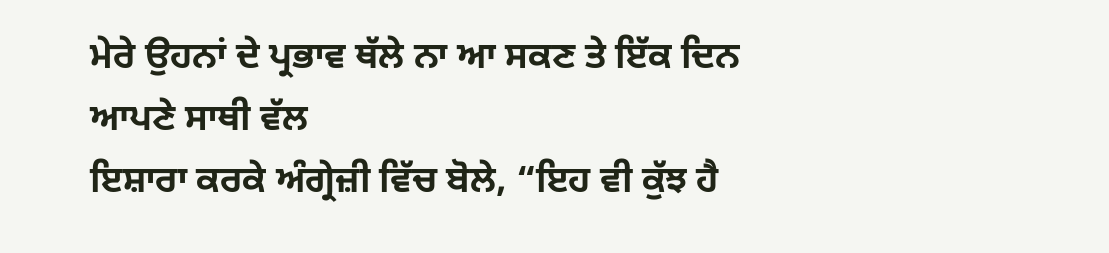ਮੇਰੇ ਉਹਨਾਂ ਦੇ ਪ੍ਰਭਾਵ ਥੱਲੇ ਨਾ ਆ ਸਕਣ ਤੇ ਇੱਕ ਦਿਨ ਆਪਣੇ ਸਾਥੀ ਵੱਲ
ਇਸ਼ਾਰਾ ਕਰਕੇ ਅੰਗ੍ਰੇਜ਼ੀ ਵਿੱਚ ਬੋਲੇ, “ਇਹ ਵੀ ਕੁੱਝ ਹੈ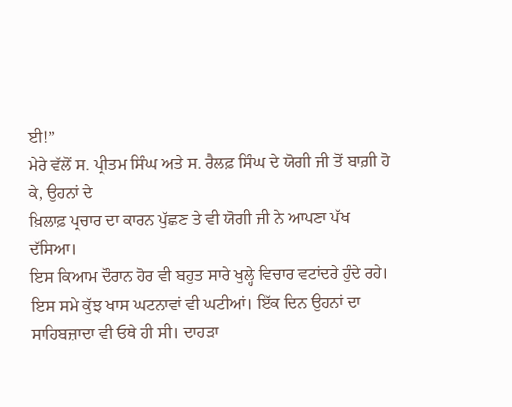ਈ!”
ਮੇਰੇ ਵੱਲੋਂ ਸ. ਪ੍ਰੀਤਮ ਸਿੰਘ ਅਤੇ ਸ. ਰੈਲਫ਼ ਸਿੰਘ ਦੇ ਯੋਗੀ ਜੀ ਤੋਂ ਬਾਗ਼ੀ ਹੋ ਕੇ, ਉਹਨਾਂ ਦੇ
ਖ਼ਿਲਾਫ਼ ਪ੍ਰਚਾਰ ਦਾ ਕਾਰਨ ਪੁੱਛਣ ਤੇ ਵੀ ਯੋਗੀ ਜੀ ਨੇ ਆਪਣਾ ਪੱਖ ਦੱਸਿਆ।
ਇਸ ਕਿਆਮ ਦੌਰਾਨ ਹੋਰ ਵੀ ਬਹੁਤ ਸਾਰੇ ਖੁਲ੍ਹੇ ਵਿਚਾਰ ਵਟਾਂਦਰੇ ਹੁੰਦੇ ਰਹੇ।
ਇਸ ਸਮੇ ਕੁੱਝ ਖਾਸ ਘਟਨਾਵਾਂ ਵੀ ਘਟੀਆਂ। ਇੱਕ ਦਿਨ ਉਹਨਾਂ ਦਾ ਸਾਹਿਬਜ਼ਾਦਾ ਵੀ ਓਥੇ ਹੀ ਸੀ। ਦਾਹੜਾ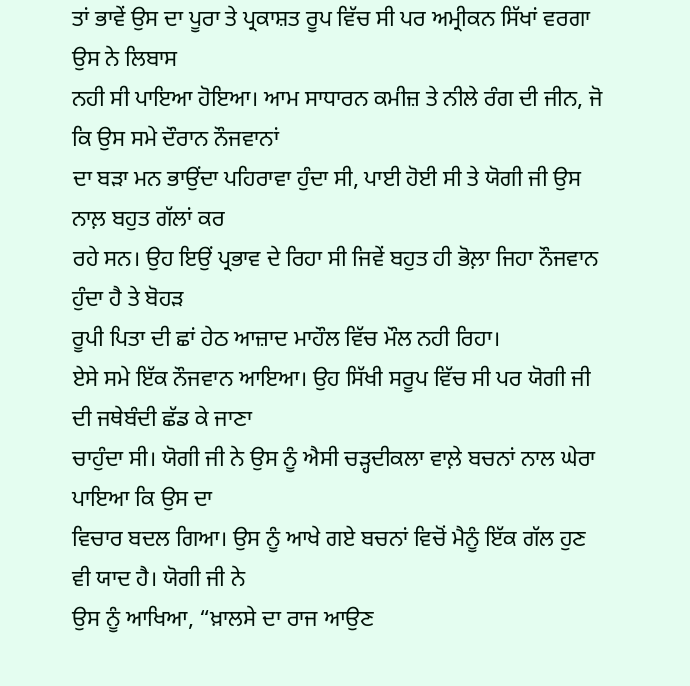ਤਾਂ ਭਾਵੇਂ ਉਸ ਦਾ ਪੂਰਾ ਤੇ ਪ੍ਰਕਾਸ਼ਤ ਰੂਪ ਵਿੱਚ ਸੀ ਪਰ ਅਮ੍ਰੀਕਨ ਸਿੱਖਾਂ ਵਰਗਾ ਉਸ ਨੇ ਲਿਬਾਸ
ਨਹੀ ਸੀ ਪਾਇਆ ਹੋਇਆ। ਆਮ ਸਾਧਾਰਨ ਕਮੀਜ਼ ਤੇ ਨੀਲੇ ਰੰਗ ਦੀ ਜੀਨ, ਜੋ ਕਿ ਉਸ ਸਮੇ ਦੌਰਾਨ ਨੌਜਵਾਨਾਂ
ਦਾ ਬੜਾ ਮਨ ਭਾਉਂਦਾ ਪਹਿਰਾਵਾ ਹੁੰਦਾ ਸੀ, ਪਾਈ ਹੋਈ ਸੀ ਤੇ ਯੋਗੀ ਜੀ ਉਸ ਨਾਲ਼ ਬਹੁਤ ਗੱਲਾਂ ਕਰ
ਰਹੇ ਸਨ। ਉਹ ਇਉਂ ਪ੍ਰਭਾਵ ਦੇ ਰਿਹਾ ਸੀ ਜਿਵੇਂ ਬਹੁਤ ਹੀ ਭੋਲ਼ਾ ਜਿਹਾ ਨੌਜਵਾਨ ਹੁੰਦਾ ਹੈ ਤੇ ਬੋਹੜ
ਰੂਪੀ ਪਿਤਾ ਦੀ ਛਾਂ ਹੇਠ ਆਜ਼ਾਦ ਮਾਹੌਲ ਵਿੱਚ ਮੌਲ ਨਹੀ ਰਿਹਾ।
ਏਸੇ ਸਮੇ ਇੱਕ ਨੌਜਵਾਨ ਆਇਆ। ਉਹ ਸਿੱਖੀ ਸਰੂਪ ਵਿੱਚ ਸੀ ਪਰ ਯੋਗੀ ਜੀ ਦੀ ਜਥੇਬੰਦੀ ਛੱਡ ਕੇ ਜਾਣਾ
ਚਾਹੁੰਦਾ ਸੀ। ਯੋਗੀ ਜੀ ਨੇ ਉਸ ਨੂੰ ਐਸੀ ਚੜ੍ਹਦੀਕਲਾ ਵਾਲ਼ੇ ਬਚਨਾਂ ਨਾਲ ਘੇਰਾ ਪਾਇਆ ਕਿ ਉਸ ਦਾ
ਵਿਚਾਰ ਬਦਲ ਗਿਆ। ਉਸ ਨੂੰ ਆਖੇ ਗਏ ਬਚਨਾਂ ਵਿਚੋਂ ਮੈਨੂੰ ਇੱਕ ਗੱਲ ਹੁਣ ਵੀ ਯਾਦ ਹੈ। ਯੋਗੀ ਜੀ ਨੇ
ਉਸ ਨੂੰ ਆਖਿਆ, “ਖ਼ਾਲਸੇ ਦਾ ਰਾਜ ਆਉਣ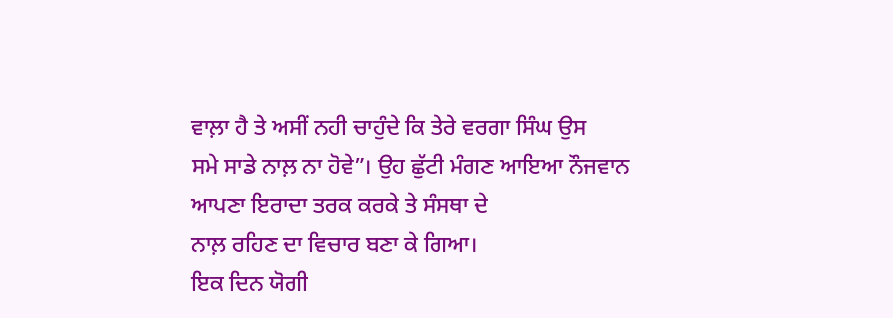ਵਾਲ਼ਾ ਹੈ ਤੇ ਅਸੀਂ ਨਹੀ ਚਾਹੁੰਦੇ ਕਿ ਤੇਰੇ ਵਰਗਾ ਸਿੰਘ ਉਸ
ਸਮੇ ਸਾਡੇ ਨਾਲ਼ ਨਾ ਹੋਵੇ”। ਉਹ ਛੁੱਟੀ ਮੰਗਣ ਆਇਆ ਨੌਜਵਾਨ ਆਪਣਾ ਇਰਾਦਾ ਤਰਕ ਕਰਕੇ ਤੇ ਸੰਸਥਾ ਦੇ
ਨਾਲ਼ ਰਹਿਣ ਦਾ ਵਿਚਾਰ ਬਣਾ ਕੇ ਗਿਆ।
ਇਕ ਦਿਨ ਯੋਗੀ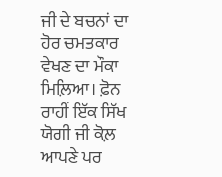ਜੀ ਦੇ ਬਚਨਾਂ ਦਾ ਹੋਰ ਚਮਤਕਾਰ ਵੇਖਣ ਦਾ ਮੌਕਾ ਮਿਲ਼ਿਆ। ਫ਼ੋਨ ਰਾਹੀਂ ਇੱਕ ਸਿੱਖ
ਯੋਗੀ ਜੀ ਕੋਲ਼ ਆਪਣੇ ਪਰ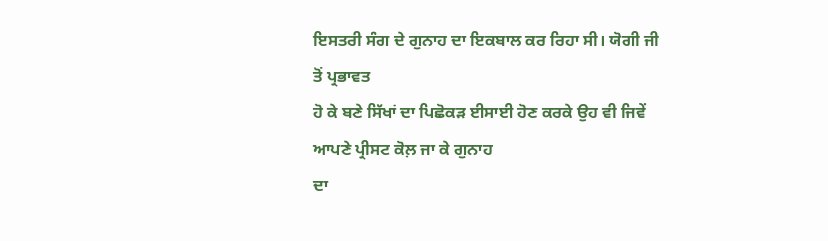ਇਸਤਰੀ ਸੰਗ ਦੇ ਗੁਨਾਹ ਦਾ ਇਕਬਾਲ ਕਰ ਰਿਹਾ ਸੀ। ਯੋਗੀ ਜੀ ਤੋਂ ਪ੍ਰਭਾਵਤ
ਹੋ ਕੇ ਬਣੇ ਸਿੱਖਾਂ ਦਾ ਪਿਛੋਕੜ ਈਸਾਈ ਹੋਣ ਕਰਕੇ ਉਹ ਵੀ ਜਿਵੇਂ ਆਪਣੇ ਪ੍ਰੀਸਟ ਕੋਲ਼ ਜਾ ਕੇ ਗੁਨਾਹ
ਦਾ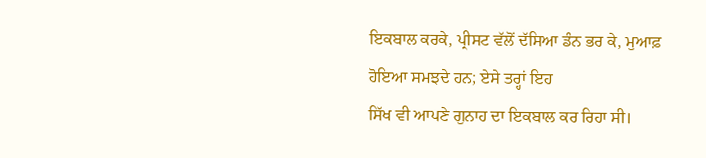ਇਕਬਾਲ ਕਰਕੇ, ਪ੍ਰੀਸਟ ਵੱਲੋਂ ਦੱਸਿਆ ਡੰਨ ਭਰ ਕੇ, ਮੁਆਫ਼ ਹੋਇਆ ਸਮਝਦੇ ਹਨ; ਏਸੇ ਤਰ੍ਹਾਂ ਇਹ
ਸਿੱਖ ਵੀ ਆਪਣੇ ਗੁਨਾਹ ਦਾ ਇਕਬਾਲ ਕਰ ਰਿਹਾ ਸੀ।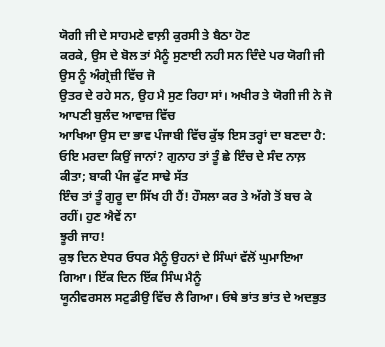ਯੋਗੀ ਜੀ ਦੇ ਸਾਹਮਣੇ ਵਾਲ਼ੀ ਕੁਰਸੀ ਤੇ ਬੈਠਾ ਹੋਣ
ਕਰਕੇ, ਉਸ ਦੇ ਬੋਲ ਤਾਂ ਮੈਨੂੰ ਸੁਣਾਈ ਨਹੀ ਸਨ ਦਿੰਦੇ ਪਰ ਯੋਗੀ ਜੀ ਉਸ ਨੂੰ ਅੰਗ੍ਰੇਜ਼ੀ ਵਿੱਚ ਜੋ
ਉਤਰ ਦੇ ਰਹੇ ਸਨ, ਉਹ ਮੈ ਸੁਣ ਰਿਹਾ ਸਾਂ। ਅਖੀਰ ਤੇ ਯੋਗੀ ਜੀ ਨੇ ਜੋ ਆਪਣੀ ਬੁਲੰਦ ਆਵਾਜ਼ ਵਿੱਚ
ਆਖਿਆ ਉਸ ਦਾ ਭਾਵ ਪੰਜਾਬੀ ਵਿੱਚ ਕੁੱਝ ਇਸ ਤਰ੍ਹਾਂ ਦਾ ਬਣਦਾ ਹੈ:
ਓਇ ਮਰਦਾ ਕਿਉਂ ਜਾਨਾਂ? ਗੁਨਾਹ ਤਾਂ ਤੂੰ ਛੇ ਇੰਚ ਦੇ ਸੰਦ ਨਾਲ਼ ਕੀਤਾ; ਬਾਕੀ ਪੰਜ ਫੁੱਟ ਸਾਢੇ ਸੱਤ
ਇੰਚ ਤਾਂ ਤੂੰ ਗੁਰੂ ਦਾ ਸਿੱਖ ਹੀ ਹੈਂ! ਹੌਸਲਾ ਕਰ ਤੇ ਅੱਗੇ ਤੋਂ ਬਚ ਕੇ ਰਹੀਂ। ਹੁਣ ਐਵੇਂ ਨਾ
ਝੂਰੀ ਜਾਹ!
ਕੁਝ ਦਿਨ ਏਧਰ ਓਧਰ ਮੈਨੂੰ ਉਹਨਾਂ ਦੇ ਸਿੰਘਾਂ ਵੱਲੋਂ ਘੁਮਾਇਆ ਗਿਆ। ਇੱਕ ਦਿਨ ਇੱਕ ਸਿੰਘ ਮੈਨੂੰ
ਯੂਨੀਵਰਸਲ ਸਟੁਡੀਉ ਵਿੱਚ ਲੈ ਗਿਆ। ਓਥੇ ਭਾਂਤ ਭਾਂਤ ਦੇ ਅਦਭੁਤ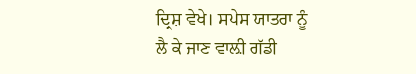ਦ੍ਰਿਸ਼ ਵੇਖੇ। ਸਪੇਸ ਯਾਤਰਾ ਨੂੰ
ਲੈ ਕੇ ਜਾਣ ਵਾਲ਼ੀ ਗੱਡੀ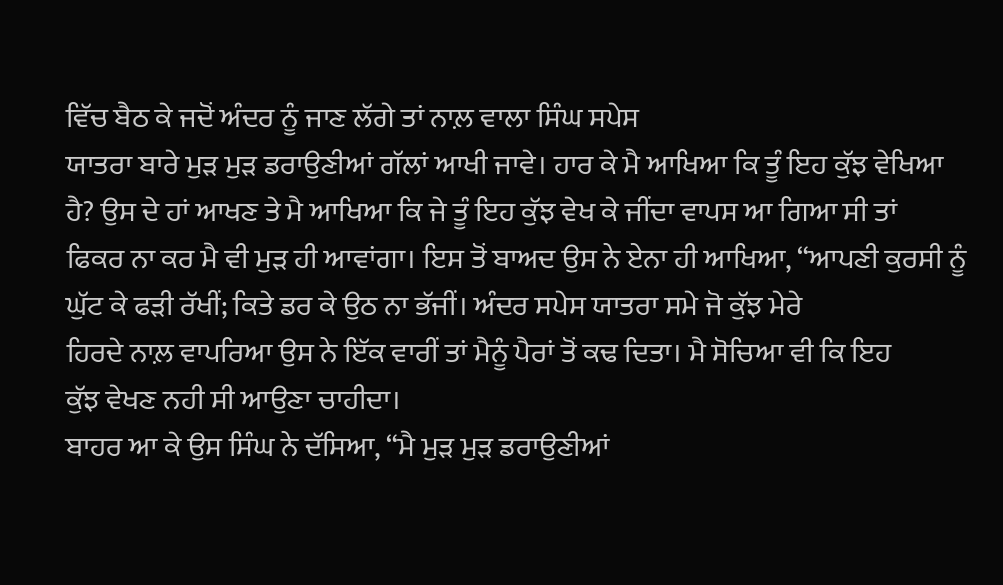ਵਿੱਚ ਬੈਠ ਕੇ ਜਦੋਂ ਅੰਦਰ ਨੂੰ ਜਾਣ ਲੱਗੇ ਤਾਂ ਨਾਲ਼ ਵਾਲਾ ਸਿੰਘ ਸਪੇਸ
ਯਾਤਰਾ ਬਾਰੇ ਮੁੜ ਮੁੜ ਡਰਾਉਣੀਆਂ ਗੱਲਾਂ ਆਖੀ ਜਾਵੇ। ਹਾਰ ਕੇ ਮੈ ਆਖਿਆ ਕਿ ਤੂੰ ਇਹ ਕੁੱਝ ਵੇਖਿਆ
ਹੈ? ਉਸ ਦੇ ਹਾਂ ਆਖਣ ਤੇ ਮੈ ਆਖਿਆ ਕਿ ਜੇ ਤੂੰ ਇਹ ਕੁੱਝ ਵੇਖ ਕੇ ਜੀਂਦਾ ਵਾਪਸ ਆ ਗਿਆ ਸੀ ਤਾਂ
ਫਿਕਰ ਨਾ ਕਰ ਮੈ ਵੀ ਮੁੜ ਹੀ ਆਵਾਂਗਾ। ਇਸ ਤੋਂ ਬਾਅਦ ਉਸ ਨੇ ਏਨਾ ਹੀ ਆਖਿਆ, “ਆਪਣੀ ਕੁਰਸੀ ਨੂੰ
ਘੁੱਟ ਕੇ ਫੜੀ ਰੱਖੀਂ; ਕਿਤੇ ਡਰ ਕੇ ਉਠ ਨਾ ਭੱਜੀਂ। ਅੰਦਰ ਸਪੇਸ ਯਾਤਰਾ ਸਮੇ ਜੋ ਕੁੱਝ ਮੇਰੇ
ਹਿਰਦੇ ਨਾਲ਼ ਵਾਪਰਿਆ ਉਸ ਨੇ ਇੱਕ ਵਾਰੀਂ ਤਾਂ ਮੈਨੂੰ ਪੈਰਾਂ ਤੋਂ ਕਢ ਦਿਤਾ। ਮੈ ਸੋਚਿਆ ਵੀ ਕਿ ਇਹ
ਕੁੱਝ ਵੇਖਣ ਨਹੀ ਸੀ ਆਉਣਾ ਚਾਹੀਦਾ।
ਬਾਹਰ ਆ ਕੇ ਉਸ ਸਿੰਘ ਨੇ ਦੱਸਿਆ, “ਮੈ ਮੁੜ ਮੁੜ ਡਰਾਉਣੀਆਂ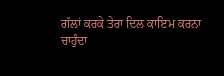ਗੱਲਾਂ ਕਰਕੇ ਤੇਰਾ ਦਿਲ ਕਾਇਮ ਕਰਨਾ
ਚਾਹੁੰਦਾ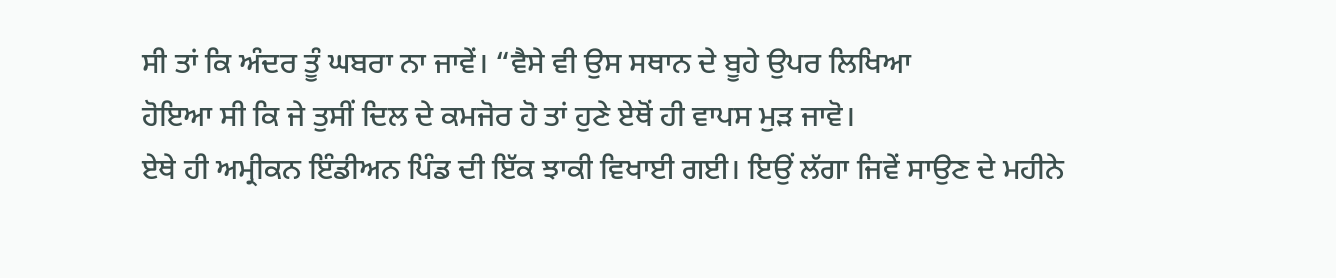ਸੀ ਤਾਂ ਕਿ ਅੰਦਰ ਤੂੰ ਘਬਰਾ ਨਾ ਜਾਵੇਂ। “ਵੈਸੇ ਵੀ ਉਸ ਸਥਾਨ ਦੇ ਬੂਹੇ ਉਪਰ ਲਿਖਿਆ
ਹੋਇਆ ਸੀ ਕਿ ਜੇ ਤੁਸੀਂ ਦਿਲ ਦੇ ਕਮਜੋਰ ਹੋ ਤਾਂ ਹੁਣੇ ਏਥੋਂ ਹੀ ਵਾਪਸ ਮੁੜ ਜਾਵੋ।
ਏਥੇ ਹੀ ਅਮ੍ਰੀਕਨ ਇੰਡੀਅਨ ਪਿੰਡ ਦੀ ਇੱਕ ਝਾਕੀ ਵਿਖਾਈ ਗਈ। ਇਉਂ ਲੱਗਾ ਜਿਵੇਂ ਸਾਉਣ ਦੇ ਮਹੀਨੇ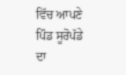ਵਿੱਚ ਆਪਣੇ ਪਿੰਡ ਸੂਰੋਪੱਡੇ ਦਾ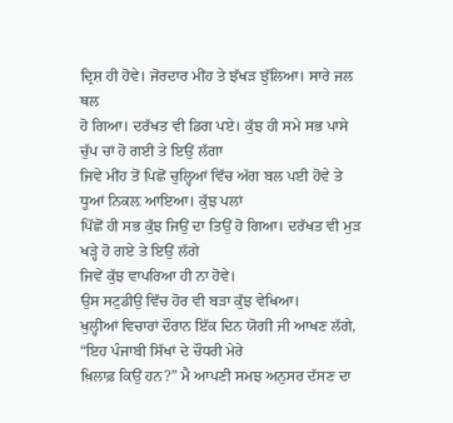ਦ੍ਰਿਸ਼ ਹੀ ਹੋਵੇ। ਜੋਰਦਾਰ ਮੀਂਹ ਤੇ ਝੱਖੜ ਝੁੱਲਿਆ। ਸਾਰੇ ਜਲ ਥਲ
ਹੋ ਗਿਆ। ਦਰੱਖਤ ਵੀ ਡਿਗ ਪਏ। ਕੁੱਝ ਹੀ ਸਮੇ ਸਭ ਪਾਸੇ ਚੁੱਪ ਚਾਂ ਹੋ ਗਈ ਤੇ ਇਉਂ ਲੱਗਾ
ਜਿਵੇ ਮੀਂਹ ਤੋਂ ਪਿਛੋਂ ਚੁਲ੍ਹਿਆਂ ਵਿੱਚ ਅੱਗ ਬਲ ਪਈ ਹੋਵੇ ਤੇ ਧੂਆਂ ਨਿਕਲ਼ ਆਇਆ। ਕੁੱਝ ਪਲਾਂ
ਪਿੱਛੋਂ ਹੀ ਸਭ ਕੁੱਝ ਜਿਉਂ ਦਾ ਤਿਉਂ ਹੋ ਗਿਆ। ਦਰੱਖਤ ਵੀ ਮੁੜ ਖੜ੍ਹੇ ਹੋ ਗਏ ਤੇ ਇਉਂ ਲੱਗੇ
ਜਿਵੇਂ ਕੁੱਝ ਵਾਪਰਿਆ ਹੀ ਨਾ ਹੋਵੇ।
ਉਸ ਸਟੁਡੀਉ ਵਿੱਚ ਹੋਰ ਵੀ ਬੜਾ ਕੁੱਝ ਵੇਖਿਆ।
ਖੁਲ੍ਹੀਆਂ ਵਿਚਾਰਾਂ ਦੌਰਾਨ ਇੱਕ ਦਿਨ ਯੋਗੀ ਜੀ ਆਖਣ ਲੱਗੇ, “ਇਹ ਪੰਜਾਬੀ ਸਿੱਖਾਂ ਦੇ ਚੌਧਰੀ ਮੇਰੇ
ਖ਼ਿਲਾਫ਼ ਕਿਉਂ ਹਨ?” ਮੈ ਆਪਣੀ ਸਮਝ ਅਨੁਸਰ ਦੱਸਣ ਦਾ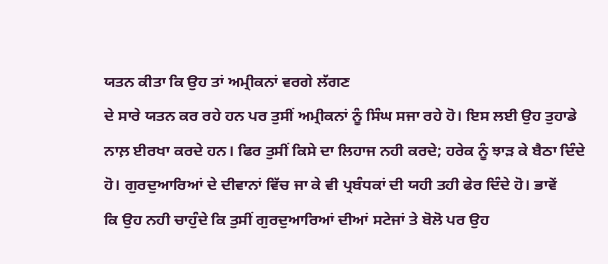ਯਤਨ ਕੀਤਾ ਕਿ ਉਹ ਤਾਂ ਅਮ੍ਰੀਕਨਾਂ ਵਰਗੇ ਲੱਗਣ
ਦੇ ਸਾਰੇ ਯਤਨ ਕਰ ਰਹੇ ਹਨ ਪਰ ਤੁਸੀਂ ਅਮ੍ਰੀਕਨਾਂ ਨੂੰ ਸਿੰਘ ਸਜਾ ਰਹੇ ਹੋ। ਇਸ ਲਈ ਉਹ ਤੁਹਾਡੇ
ਨਾਲ਼ ਈਰਖਾ ਕਰਦੇ ਹਨ। ਫਿਰ ਤੁਸੀਂ ਕਿਸੇ ਦਾ ਲਿਹਾਜ ਨਹੀ ਕਰਦੇ; ਹਰੇਕ ਨੂੰ ਝਾੜ ਕੇ ਬੈਠਾ ਦਿੰਦੇ
ਹੋ। ਗੁਰਦੁਆਰਿਆਂ ਦੇ ਦੀਵਾਨਾਂ ਵਿੱਚ ਜਾ ਕੇ ਵੀ ਪ੍ਰਬੰਧਕਾਂ ਦੀ ਯਹੀ ਤਹੀ ਫੇਰ ਦਿੰਦੇ ਹੋ। ਭਾਵੇਂ
ਕਿ ਉਹ ਨਹੀ ਚਾਹੁੰਦੇ ਕਿ ਤੁਸੀਂ ਗੁਰਦੁਆਰਿਆਂ ਦੀਆਂ ਸਟੇਜਾਂ ਤੇ ਬੋਲੋ ਪਰ ਉਹ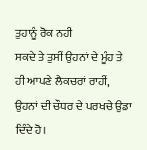ਤੁਹਾਨੂੰ ਰੋਕ ਨਹੀ
ਸਕਦੇ ਤੇ ਤੁਸੀਂ ਉਹਨਾਂ ਦੇ ਮੂੰਹ ਤੇ ਹੀ ਆਪਣੇ ਲੈਕਚਰਾਂ ਰਾਹੀਂ, ਉਹਨਾਂ ਦੀ ਚੌਧਰ ਦੇ ਪਰਖਚੇ ਉਡਾ
ਦਿੰਦੇ ਹੋ।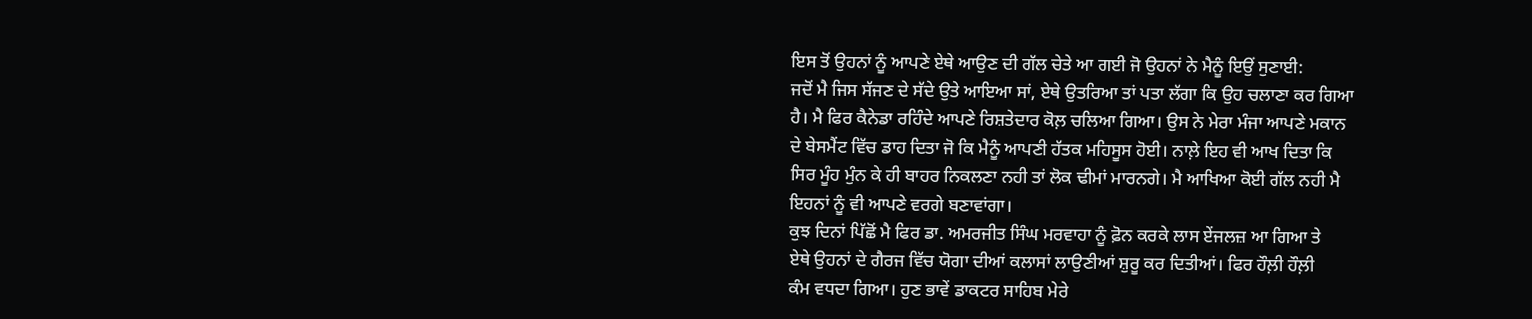ਇਸ ਤੋਂ ਉਹਨਾਂ ਨੂੰ ਆਪਣੇ ਏਥੇ ਆਉਣ ਦੀ ਗੱਲ ਚੇਤੇ ਆ ਗਈ ਜੋ ਉਹਨਾਂ ਨੇ ਮੈਨੂੰ ਇਉਂ ਸੁਣਾਈ:
ਜਦੋਂ ਮੈ ਜਿਸ ਸੱਜਣ ਦੇ ਸੱਦੇ ਉਤੇ ਆਇਆ ਸਾਂ, ਏਥੇ ਉਤਰਿਆ ਤਾਂ ਪਤਾ ਲੱਗਾ ਕਿ ਉਹ ਚਲਾਣਾ ਕਰ ਗਿਆ
ਹੈ। ਮੈ ਫਿਰ ਕੈਨੇਡਾ ਰਹਿੰਦੇ ਆਪਣੇ ਰਿਸ਼ਤੇਦਾਰ ਕੋਲ਼ ਚਲਿਆ ਗਿਆ। ਉਸ ਨੇ ਮੇਰਾ ਮੰਜਾ ਆਪਣੇ ਮਕਾਨ
ਦੇ ਬੇਸਮੈਂਟ ਵਿੱਚ ਡਾਹ ਦਿਤਾ ਜੋ ਕਿ ਮੈਨੂੰ ਆਪਣੀ ਹੱਤਕ ਮਹਿਸੂਸ ਹੋਈ। ਨਾਲ਼ੇ ਇਹ ਵੀ ਆਖ ਦਿਤਾ ਕਿ
ਸਿਰ ਮੂੰਹ ਮੁੰਨ ਕੇ ਹੀ ਬਾਹਰ ਨਿਕਲਣਾ ਨਹੀ ਤਾਂ ਲੋਕ ਢੀਮਾਂ ਮਾਰਨਗੇ। ਮੈ ਆਖਿਆ ਕੋਈ ਗੱਲ ਨਹੀ ਮੈ
ਇਹਨਾਂ ਨੂੰ ਵੀ ਆਪਣੇ ਵਰਗੇ ਬਣਾਵਾਂਗਾ।
ਕੁਝ ਦਿਨਾਂ ਪਿੱਛੋਂ ਮੈ ਫਿਰ ਡਾ. ਅਮਰਜੀਤ ਸਿੰਘ ਮਰਵਾਹਾ ਨੂੰ ਫ਼ੋਨ ਕਰਕੇ ਲਾਸ ਏਂਜਲਜ਼ ਆ ਗਿਆ ਤੇ
ਏਥੇ ਉਹਨਾਂ ਦੇ ਗੈਰਜ ਵਿੱਚ ਯੋਗਾ ਦੀਆਂ ਕਲਾਸਾਂ ਲਾਉਣੀਆਂ ਸ਼ੁਰੂ ਕਰ ਦਿਤੀਆਂ। ਫਿਰ ਹੌਲ਼ੀ ਹੌਲ਼ੀ
ਕੰਮ ਵਧਦਾ ਗਿਆ। ਹੁਣ ਭਾਵੇਂ ਡਾਕਟਰ ਸਾਹਿਬ ਮੇਰੇ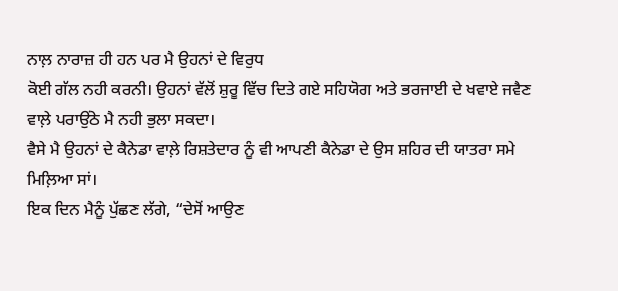ਨਾਲ਼ ਨਾਰਾਜ਼ ਹੀ ਹਨ ਪਰ ਮੈ ਉਹਨਾਂ ਦੇ ਵਿਰੁਧ
ਕੋਈ ਗੱਲ ਨਹੀ ਕਰਨੀ। ਉਹਨਾਂ ਵੱਲੋਂ ਸ਼ੁਰੂ ਵਿੱਚ ਦਿਤੇ ਗਏ ਸਹਿਯੋਗ ਅਤੇ ਭਰਜਾਈ ਦੇ ਖਵਾਏ ਜਵੈਣ
ਵਾਲ਼ੇ ਪਰਾਉਂਠੇ ਮੈ ਨਹੀ ਭੁਲਾ ਸਕਦਾ।
ਵੈਸੇ ਮੈ ਉਹਨਾਂ ਦੇ ਕੈਨੇਡਾ ਵਾਲ਼ੇ ਰਿਸ਼ਤੇਦਾਰ ਨੂੰ ਵੀ ਆਪਣੀ ਕੈਨੇਡਾ ਦੇ ਉਸ ਸ਼ਹਿਰ ਦੀ ਯਾਤਰਾ ਸਮੇ
ਮਿਲ਼ਿਆ ਸਾਂ।
ਇਕ ਦਿਨ ਮੈਨੂੰ ਪੁੱਛਣ ਲੱਗੇ, “ਦੇਸੋਂ ਆਉਣ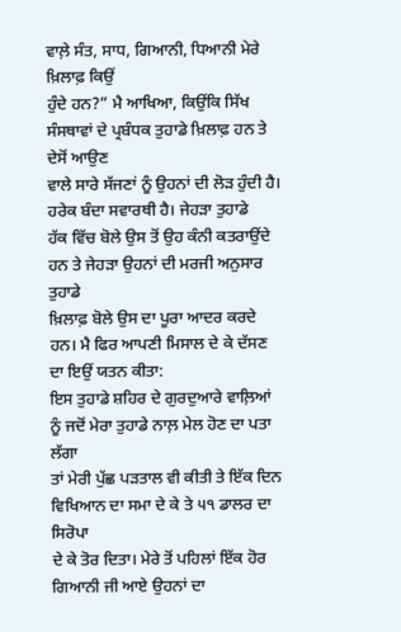ਵਾਲ਼ੇ ਸੰਤ, ਸਾਧ, ਗਿਆਨੀ, ਧਿਆਨੀ ਮੇਰੇ ਖ਼ਿਲਾਫ਼ ਕਿਉਂ
ਹੁੰਦੇ ਹਨ?” ਮੈ ਆਖਿਆ, ਕਿਉਂਕਿ ਸਿੱਖ ਸੰਸਥਾਵਾਂ ਦੇ ਪ੍ਰਬੰਧਕ ਤੁਹਾਡੇ ਖ਼ਿਲਾਫ਼ ਹਨ ਤੇ ਦੇਸੋਂ ਆਉਣ
ਵਾਲੇ ਸਾਰੇ ਸੱਜਣਾਂ ਨੂੰ ਉਹਨਾਂ ਦੀ ਲੋੜ ਹੁੰਦੀ ਹੈ। ਹਰੇਕ ਬੰਦਾ ਸਵਾਰਥੀ ਹੈ। ਜੇਹੜਾ ਤੁਹਾਡੇ
ਹੱਕ ਵਿੱਚ ਬੋਲੇ ਉਸ ਤੋਂ ਉਹ ਕੰਨੀ ਕਤਰਾਉਂਦੇ ਹਨ ਤੇ ਜੇਹੜਾ ਉਹਨਾਂ ਦੀ ਮਰਜੀ ਅਨੁਸਾਰ ਤੁਹਾਡੇ
ਖ਼ਿਲਾਫ਼ ਬੋਲੇ ਉਸ ਦਾ ਪੂਰਾ ਆਦਰ ਕਰਦੇ ਹਨ। ਮੈ ਫਿਰ ਆਪਣੀ ਮਿਸਾਲ ਦੇ ਕੇ ਦੱਸਣ ਦਾ ਇਉਂ ਯਤਨ ਕੀਤਾ:
ਇਸ ਤੁਹਾਡੇ ਸ਼ਹਿਰ ਦੇ ਗੁਰਦੁਆਰੇ ਵਾਲ਼ਿਆਂ ਨੂੰ ਜਦੋਂ ਮੇਰਾ ਤੁਹਾਡੇ ਨਾਲ਼ ਮੇਲ ਹੋਣ ਦਾ ਪਤਾ ਲੱਗਾ
ਤਾਂ ਮੇਰੀ ਪੁੱਛ ਪੜਤਾਲ ਵੀ ਕੀਤੀ ਤੇ ਇੱਕ ਦਿਨ ਵਿਖਿਆਨ ਦਾ ਸਮਾ ਦੇ ਕੇ ਤੇ ੫੧ ਡਾਲਰ ਦਾ ਸਿਰੋਪਾ
ਦੇ ਕੇ ਤੋਰ ਦਿਤਾ। ਮੇਰੇ ਤੋਂ ਪਹਿਲਾਂ ਇੱਕ ਹੋਰ ਗਿਆਨੀ ਜੀ ਆਏ ਉਹਨਾਂ ਦਾ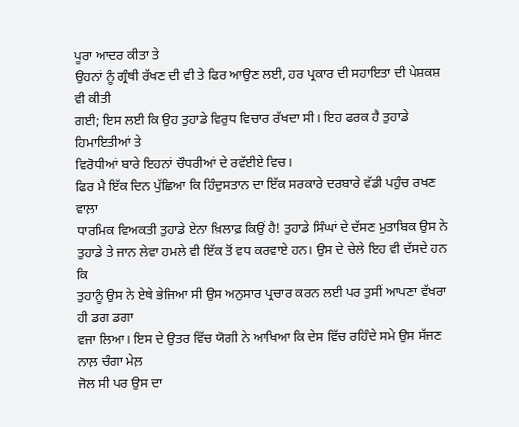ਪੂਰਾ ਆਦਰ ਕੀਤਾ ਤੇ
ਉਹਨਾਂ ਨੂੰ ਗ੍ਰੰਥੀ ਰੱਖਣ ਦੀ ਵੀ ਤੇ ਫਿਰ ਆਉਣ ਲਈ, ਹਰ ਪ੍ਰਕਾਰ ਦੀ ਸਹਾਇਤਾ ਦੀ ਪੇਸ਼ਕਸ਼ ਵੀ ਕੀਤੀ
ਗਈ; ਇਸ ਲਈ ਕਿ ਉਹ ਤੁਹਾਡੇ ਵਿਰੁਧ ਵਿਚਾਰ ਰੱਖਦਾ ਸੀ। ਇਹ ਫਰਕ ਹੈ ਤੁਹਾਡੇ ਹਿਮਾਇਤੀਆਂ ਤੇ
ਵਿਰੋਧੀਆਂ ਬਾਰੇ ਇਹਨਾਂ ਚੌਧਰੀਆਂ ਦੇ ਰਵੱਈਏ ਵਿਚ।
ਫਿਰ ਮੈ ਇੱਕ ਦਿਨ ਪੁੱਛਿਆ ਕਿ ਹਿੰਦੁਸਤਾਨ ਦਾ ਇੱਕ ਸਰਕਾਰੇ ਦਰਬਾਰੇ ਵੱਡੀ ਪਹੁੰਚ ਰਖਣ ਵਾਲ਼ਾ
ਧਾਰਮਿਕ ਵਿਅਕਤੀ ਤੁਹਾਡੇ ਏਨਾ ਖ਼ਿਲਾਫ਼ ਕਿਉਂ ਹੈ! ਤੁਹਾਡੇ ਸਿੰਘਾਂ ਦੇ ਦੱਸਣ ਮੁਤਾਬਿਕ ਉਸ ਨੇ
ਤੁਹਾਡੇ ਤੇ ਜਾਨ ਲੇਵਾ ਹਮਲੇ ਵੀ ਇੱਕ ਤੋਂ ਵਧ ਕਰਵਾਏ ਹਨ। ਉਸ ਦੇ ਚੇਲੇ ਇਹ ਵੀ ਦੱਸਦੇ ਹਨ ਕਿ
ਤੁਹਾਨੂੰ ਉਸ ਨੇ ਏਥੇ ਭੇਜਿਆ ਸੀ ਉਸ ਅਨੁਸਾਰ ਪ੍ਰਚਾਰ ਕਰਨ ਲਈ ਪਰ ਤੁਸੀਂ ਆਪਣਾ ਵੱਖਰਾ ਹੀ ਡਗ ਡਗਾ
ਵਜਾ ਲਿਆ। ਇਸ ਦੇ ਉਤਰ ਵਿੱਚ ਯੋਗੀ ਨੇ ਆਖਿਆ ਕਿ ਦੇਸ ਵਿੱਚ ਰਹਿੰਦੇ ਸਮੇ ਉਸ ਸੱਜਣ ਨਾਲ਼ ਚੰਗਾ ਮੇਲ਼
ਜੋਲ ਸੀ ਪਰ ਉਸ ਦਾ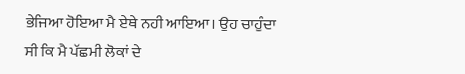ਭੇਜਿਆ ਹੋਇਆ ਮੈ ਏਥੇ ਨਹੀ ਆਇਆ। ਉਹ ਚਾਹੁੰਦਾ ਸੀ ਕਿ ਮੈ ਪੱਛਮੀ ਲੋਕਾਂ ਦੇ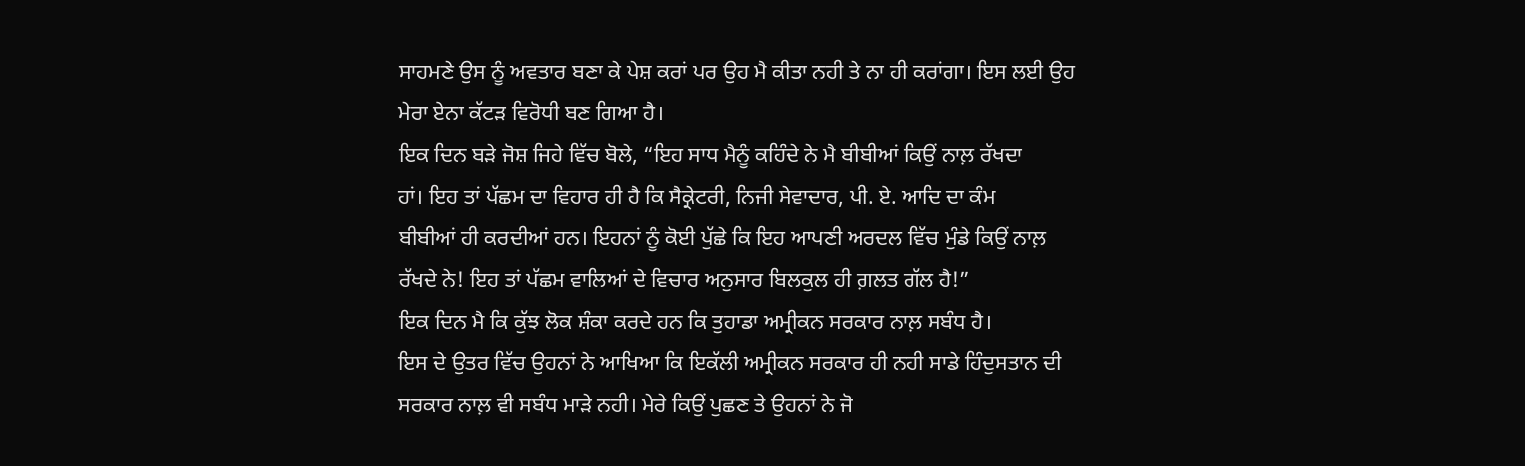ਸਾਹਮਣੇ ਉਸ ਨੂੰ ਅਵਤਾਰ ਬਣਾ ਕੇ ਪੇਸ਼ ਕਰਾਂ ਪਰ ਉਹ ਮੈ ਕੀਤਾ ਨਹੀ ਤੇ ਨਾ ਹੀ ਕਰਾਂਗਾ। ਇਸ ਲਈ ਉਹ
ਮੇਰਾ ਏਨਾ ਕੱਟੜ ਵਿਰੋਧੀ ਬਣ ਗਿਆ ਹੈ।
ਇਕ ਦਿਨ ਬੜੇ ਜੋਸ਼ ਜਿਹੇ ਵਿੱਚ ਬੋਲੇ, “ਇਹ ਸਾਧ ਮੈਨੂੰ ਕਹਿੰਦੇ ਨੇ ਮੈ ਬੀਬੀਆਂ ਕਿਉਂ ਨਾਲ਼ ਰੱਖਦਾ
ਹਾਂ। ਇਹ ਤਾਂ ਪੱਛਮ ਦਾ ਵਿਹਾਰ ਹੀ ਹੈ ਕਿ ਸੈਕ੍ਰੇਟਰੀ, ਨਿਜੀ ਸੇਵਾਦਾਰ, ਪੀ. ਏ. ਆਦਿ ਦਾ ਕੰਮ
ਬੀਬੀਆਂ ਹੀ ਕਰਦੀਆਂ ਹਨ। ਇਹਨਾਂ ਨੂੰ ਕੋਈ ਪੁੱਛੇ ਕਿ ਇਹ ਆਪਣੀ ਅਰਦਲ ਵਿੱਚ ਮੁੰਡੇ ਕਿਉਂ ਨਾਲ਼
ਰੱਖਦੇ ਨੇ! ਇਹ ਤਾਂ ਪੱਛਮ ਵਾਲਿਆਂ ਦੇ ਵਿਚਾਰ ਅਨੁਸਾਰ ਬਿਲਕੁਲ ਹੀ ਗ਼ਲਤ ਗੱਲ ਹੈ!”
ਇਕ ਦਿਨ ਮੈ ਕਿ ਕੁੱਝ ਲੋਕ ਸ਼ੰਕਾ ਕਰਦੇ ਹਨ ਕਿ ਤੁਹਾਡਾ ਅਮ੍ਰੀਕਨ ਸਰਕਾਰ ਨਾਲ਼ ਸਬੰਧ ਹੈ।
ਇਸ ਦੇ ਉਤਰ ਵਿੱਚ ਉਹਨਾਂ ਨੇ ਆਖਿਆ ਕਿ ਇਕੱਲੀ ਅਮ੍ਰੀਕਨ ਸਰਕਾਰ ਹੀ ਨਹੀ ਸਾਡੇ ਹਿੰਦੁਸਤਾਨ ਦੀ
ਸਰਕਾਰ ਨਾਲ਼ ਵੀ ਸਬੰਧ ਮਾੜੇ ਨਹੀ। ਮੇਰੇ ਕਿਉਂ ਪੁਛਣ ਤੇ ਉਹਨਾਂ ਨੇ ਜੋ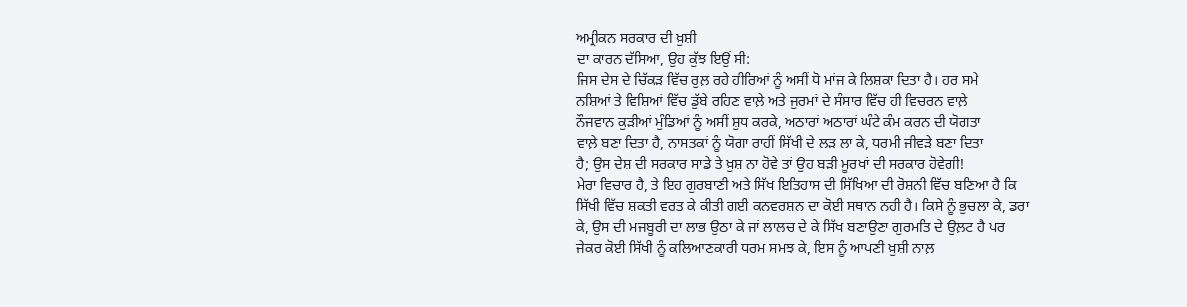ਅਮ੍ਰੀਕਨ ਸਰਕਾਰ ਦੀ ਖ਼ੁਸ਼ੀ
ਦਾ ਕਾਰਨ ਦੱਸਿਆ, ਉਹ ਕੁੱਝ ਇਉਂ ਸੀ:
ਜਿਸ ਦੇਸ ਦੇ ਚਿੱਕੜ ਵਿੱਚ ਰੁਲ਼ ਰਹੇ ਹੀਰਿਆਂ ਨੂੰ ਅਸੀਂ ਧੋ ਮਾਂਜ ਕੇ ਲਿਸ਼ਕਾ ਦਿਤਾ ਹੈ। ਹਰ ਸਮੇ
ਨਸ਼ਿਆਂ ਤੇ ਵਿਸ਼ਿਆਂ ਵਿੱਚ ਡੁੱਬੇ ਰਹਿਣ ਵਾਲ਼ੇ ਅਤੇ ਜੁਰਮਾਂ ਦੇ ਸੰਸਾਰ ਵਿੱਚ ਹੀ ਵਿਚਰਨ ਵਾਲ਼ੇ
ਨੌਜਵਾਨ ਕੁੜੀਆਂ ਮੁੰਡਿਆਂ ਨੂੰ ਅਸੀਂ ਸ਼ੁਧ ਕਰਕੇ, ਅਠਾਰਾਂ ਅਠਾਰਾਂ ਘੰਟੇ ਕੰਮ ਕਰਨ ਦੀ ਯੋਗਤਾ
ਵਾਲ਼ੇ ਬਣਾ ਦਿਤਾ ਹੈ, ਨਾਸਤਕਾਂ ਨੂੰ ਯੋਗਾ ਰਾਹੀਂ ਸਿੱਖੀ ਦੇ ਲੜ ਲਾ ਕੇ, ਧਰਮੀ ਜੀਵੜੇ ਬਣਾ ਦਿਤਾ
ਹੈ; ਉਸ ਦੇਸ਼ ਦੀ ਸਰਕਾਰ ਸਾਡੇ ਤੇ ਖ਼ੁਸ਼ ਨਾ ਹੋਵੇ ਤਾਂ ਉਹ ਬੜੀ ਮੂਰਖਾਂ ਦੀ ਸਰਕਾਰ ਹੋਵੇਗੀ!
ਮੇਰਾ ਵਿਚਾਰ ਹੈ, ਤੇ ਇਹ ਗੁਰਬਾਣੀ ਅਤੇ ਸਿੱਖ ਇਤਿਹਾਸ ਦੀ ਸਿੱਖਿਆ ਦੀ ਰੋਸ਼ਨੀ ਵਿੱਚ ਬਣਿਆ ਹੈ ਕਿ
ਸਿੱਖੀ ਵਿੱਚ ਸ਼ਕਤੀ ਵਰਤ ਕੇ ਕੀਤੀ ਗਈ ਕਨਵਰਸ਼ਨ ਦਾ ਕੋਈ ਸਥਾਨ ਨਹੀ ਹੈ। ਕਿਸੇ ਨੂੰ ਭੁਚਲਾ ਕੇ, ਡਰਾ
ਕੇ, ਉਸ ਦੀ ਮਜਬੂਰੀ ਦਾ ਲਾਭ ਉਠਾ ਕੇ ਜਾਂ ਲਾਲਚ ਦੇ ਕੇ ਸਿੱਖ ਬਣਾਉਣਾ ਗੁਰਮਤਿ ਦੇ ਉਲ਼ਟ ਹੈ ਪਰ
ਜੇਕਰ ਕੋਈ ਸਿੱਖੀ ਨੂੰ ਕਲਿਆਣਕਾਰੀ ਧਰਮ ਸਮਝ ਕੇ, ਇਸ ਨੂੰ ਆਪਣੀ ਖ਼ੁਸ਼ੀ ਨਾਲ਼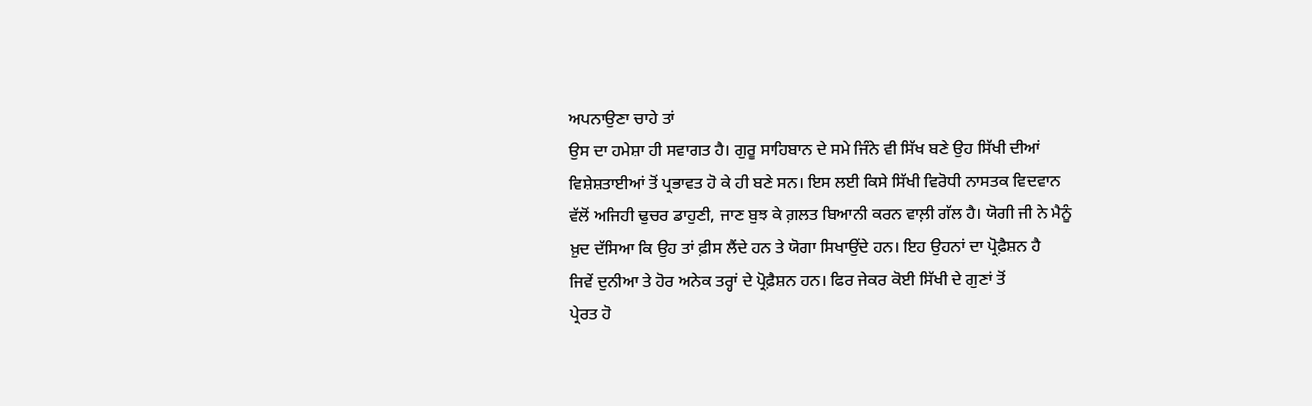ਅਪਨਾਉਣਾ ਚਾਹੇ ਤਾਂ
ਉਸ ਦਾ ਹਮੇਸ਼ਾ ਹੀ ਸਵਾਗਤ ਹੈ। ਗੁਰੂ ਸਾਹਿਬਾਨ ਦੇ ਸਮੇ ਜਿੰਨੇ ਵੀ ਸਿੱਖ ਬਣੇ ਉਹ ਸਿੱਖੀ ਦੀਆਂ
ਵਿਸ਼ੇਸ਼ਤਾਈਆਂ ਤੋਂ ਪ੍ਰਭਾਵਤ ਹੋ ਕੇ ਹੀ ਬਣੇ ਸਨ। ਇਸ ਲਈ ਕਿਸੇ ਸਿੱਖੀ ਵਿਰੋਧੀ ਨਾਸਤਕ ਵਿਦਵਾਨ
ਵੱਲੋਂ ਅਜਿਹੀ ਢੁਚਰ ਡਾਹੁਣੀ, ਜਾਣ ਬੁਝ ਕੇ ਗ਼ਲਤ ਬਿਆਨੀ ਕਰਨ ਵਾਲ਼ੀ ਗੱਲ ਹੈ। ਯੋਗੀ ਜੀ ਨੇ ਮੈਨੂੰ
ਖ਼ੁਦ ਦੱਸਿਆ ਕਿ ਉਹ ਤਾਂ ਫ਼ੀਸ ਲੈਂਦੇ ਹਨ ਤੇ ਯੋਗਾ ਸਿਖਾਉਂਦੇ ਹਨ। ਇਹ ਉਹਨਾਂ ਦਾ ਪ੍ਰੋਫ਼ੈਸ਼ਨ ਹੈ
ਜਿਵੇਂ ਦੁਨੀਆ ਤੇ ਹੋਰ ਅਨੇਕ ਤਰ੍ਹਾਂ ਦੇ ਪ੍ਰੋਫ਼ੈਸ਼ਨ ਹਨ। ਫਿਰ ਜੇਕਰ ਕੋਈ ਸਿੱਖੀ ਦੇ ਗੁਣਾਂ ਤੋਂ
ਪ੍ਰੇਰਤ ਹੋ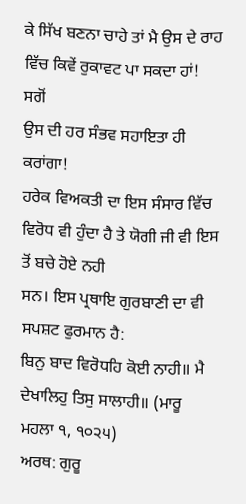ਕੇ ਸਿੱਖ ਬਣਨਾ ਚਾਹੇ ਤਾਂ ਮੈ ਉਸ ਦੇ ਰਾਹ ਵਿੱਚ ਕਿਵੇਂ ਰੁਕਾਵਟ ਪਾ ਸਕਦਾ ਹਾਂ! ਸਗੋਂ
ਉਸ ਦੀ ਹਰ ਸੰਭਵ ਸਹਾਇਤਾ ਹੀ ਕਰਾਂਗਾ!
ਹਰੇਕ ਵਿਅਕਤੀ ਦਾ ਇਸ ਸੰਸਾਰ ਵਿੱਚ ਵਿਰੋਧ ਵੀ ਹੁੰਦਾ ਹੈ ਤੇ ਯੋਗੀ ਜੀ ਵੀ ਇਸ ਤੋਂ ਬਚੇ ਹੋਏ ਨਹੀ
ਸਨ। ਇਸ ਪ੍ਰਥਾਇ ਗੁਰਬਾਣੀ ਦਾ ਵੀ ਸਪਸ਼ਟ ਫੁਰਮਾਨ ਹੈ:
ਬਿਨੁ ਬਾਦ ਵਿਰੋਧਹਿ ਕੋਈ ਨਾਹੀ॥ ਮੈ ਦੇਖਾਲਿਹੁ ਤਿਸੁ ਸਾਲਾਹੀ॥ (ਮਾਰੂ
ਮਹਲਾ ੧, ੧੦੨੫)
ਅਰਥ: ਗੁਰੂ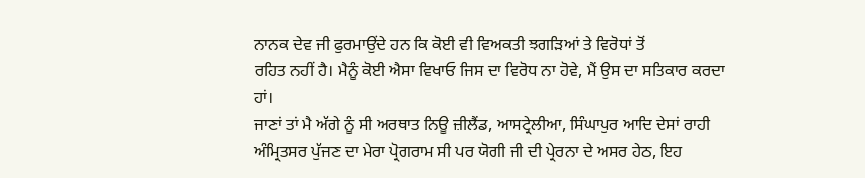ਨਾਨਕ ਦੇਵ ਜੀ ਫੁਰਮਾਉਂਦੇ ਹਨ ਕਿ ਕੋਈ ਵੀ ਵਿਅਕਤੀ ਝਗੜਿਆਂ ਤੇ ਵਿਰੋਧਾਂ ਤੋਂ
ਰਹਿਤ ਨਹੀਂ ਹੈ। ਮੈਨੂੰ ਕੋਈ ਐਸਾ ਵਿਖਾਓ ਜਿਸ ਦਾ ਵਿਰੋਧ ਨਾ ਹੋਵੇ, ਮੈਂ ਉਸ ਦਾ ਸਤਿਕਾਰ ਕਰਦਾ
ਹਾਂ।
ਜਾਣਾਂ ਤਾਂ ਮੈ ਅੱਗੇ ਨੂੰ ਸੀ ਅਰਥਾਤ ਨਿਊ ਜ਼ੀਲੈਂਡ, ਆਸਟ੍ਰੇਲੀਆ, ਸਿੰਘਾਪੁਰ ਆਦਿ ਦੇਸਾਂ ਰਾਹੀ
ਅੰਮ੍ਰਿਤਸਰ ਪੁੱਜਣ ਦਾ ਮੇਰਾ ਪ੍ਰੋਗਰਾਮ ਸੀ ਪਰ ਯੋਗੀ ਜੀ ਦੀ ਪ੍ਰੇਰਨਾ ਦੇ ਅਸਰ ਹੇਠ, ਇਹ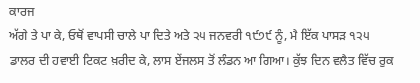ਕਾਰਜ
ਅੱਗੇ ਤੇ ਪਾ ਕੇ, ਓਥੋਂ ਵਾਪਸੀ ਚਾਲੇ ਪਾ ਦਿਤੇ ਅਤੇ ੨੫ ਜਨਵਰੀ ੧੯੭੯ ਨੂੰ, ਮੈ ਇੱਕ ਪਾਸੜ ੧੨੫
ਡਾਲਰ ਦੀ ਹਵਾਈ ਟਿਕਟ ਖ਼ਰੀਦ ਕੇ, ਲਾਸ ਏਂਜਲਸ ਤੋਂ ਲੰਡਨ ਆ ਗਿਆ। ਕੁੱਝ ਦਿਨ ਵਲੈਤ ਵਿੱਚ ਰੁਕ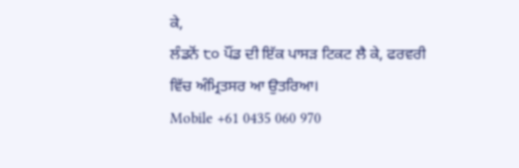ਕੇ,
ਲੰਡਨੋਂ ੮੦ ਪੌਂਡ ਦੀ ਇੱਕ ਪਾਸੜ ਟਿਕਟ ਲੈ ਕੇ, ਫਰਵਰੀ ਵਿੱਚ ਅੰਮ੍ਰਿਤਸਰ ਆ ਉਤਰਿਆ।
Mobile +61 0435 060 970